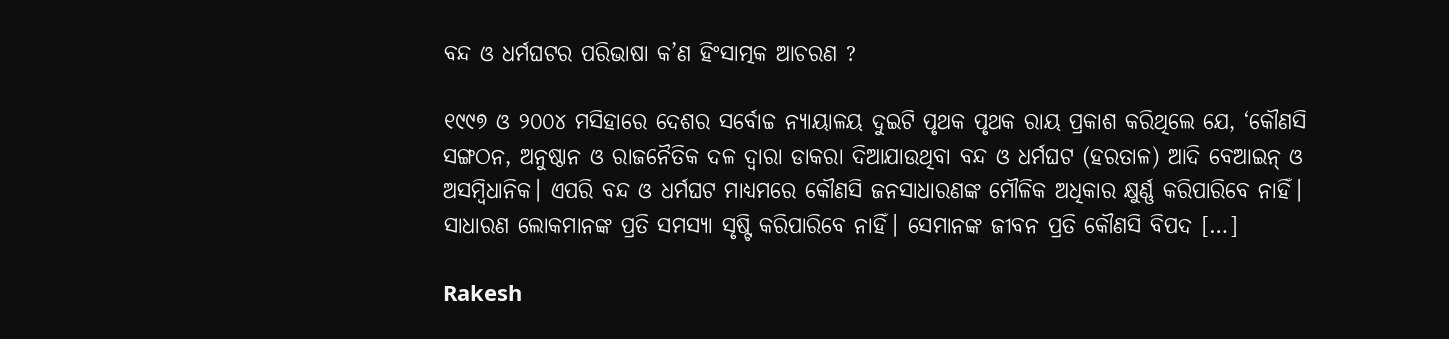ବନ୍ଦ ଓ ଧର୍ମଘଟର ପରିଭାଷା କ’ଣ ହିଂସାତ୍ମକ ଆଚରଣ ?

୧୯୯୭ ଓ ୨୦୦୪ ମସିହାରେ ଦେଶର ସର୍ବୋଚ୍ଚ ନ୍ୟାୟାଳୟ ଦୁଇଟି ପୃଥକ ପୃଥକ ରାୟ ପ୍ରକାଶ କରିଥିଲେ ଯେ, ‘କୌଣସି ସଙ୍ଗଠନ, ଅନୁଷ୍ଠାନ ଓ ରାଜନୈତିକ ଦଳ ଦ୍ୱାରା ଡାକରା ଦିଆଯାଉଥିବା ବନ୍ଦ ଓ ଧର୍ମଘଟ (ହରତାଳ) ଆଦି ବେଆଇନ୍‌ ଓ ଅସମ୍ୱିଧାନିକ। ଏପରି ବନ୍ଦ‌ ଓ ଧର୍ମଘଟ ମାଧ୍ୟମରେ କୌଣସି ଜନସାଧାରଣଙ୍କ ମୌଳିକ ଅଧିକାର କ୍ଷୁର୍ଣ୍ଣ କରିପାରିବେ ନାହିଁ। ସାଧାରଣ ଲୋକମାନଙ୍କ ପ୍ରତି ସମସ୍ୟା ସୃଷ୍ଟି କରିପାରିବେ ନାହିଁ। ସେମାନଙ୍କ ଜୀବନ ପ୍ରତି କୌଣସି ବିପଦ […]

Rakesh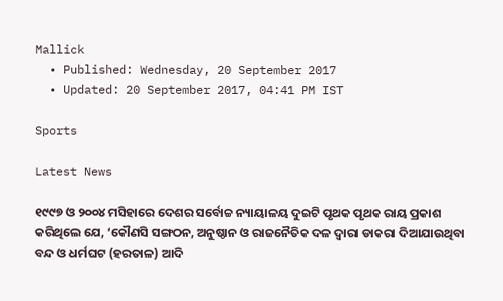Mallick
  • Published: Wednesday, 20 September 2017
  • Updated: 20 September 2017, 04:41 PM IST

Sports

Latest News

୧୯୯୭ ଓ ୨୦୦୪ ମସିହାରେ ଦେଶର ସର୍ବୋଚ୍ଚ ନ୍ୟାୟାଳୟ ଦୁଇଟି ପୃଥକ ପୃଥକ ରାୟ ପ୍ରକାଶ କରିଥିଲେ ଯେ, ‘କୌଣସି ସଙ୍ଗଠନ, ଅନୁଷ୍ଠାନ ଓ ରାଜନୈତିକ ଦଳ ଦ୍ୱାରା ଡାକରା ଦିଆଯାଉଥିବା ବନ୍ଦ ଓ ଧର୍ମଘଟ (ହରତାଳ) ଆଦି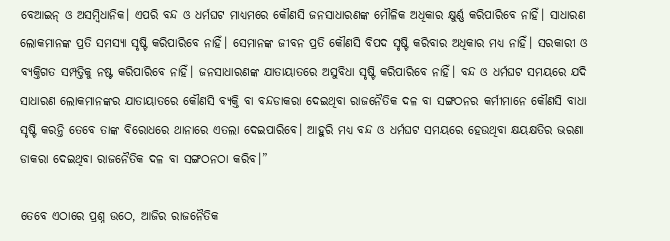ବେଆଇନ୍‌ ଓ ଅସମ୍ୱିଧାନିକ। ଏପରି ବନ୍ଦ‌ ଓ ଧର୍ମଘଟ ମାଧ୍ୟମରେ କୌଣସି ଜନସାଧାରଣଙ୍କ ମୌଳିକ ଅଧିକାର କ୍ଷୁର୍ଣ୍ଣ କରିପାରିବେ ନାହିଁ। ସାଧାରଣ ଲୋକମାନଙ୍କ ପ୍ରତି ସମସ୍ୟା ସୃଷ୍ଟି କରିପାରିବେ ନାହିଁ। ସେମାନଙ୍କ ଜୀବନ ପ୍ରତି କୌଣସି ବିପଦ ସୃଷ୍ଟି କରିବାର ଅଧିକାର ମଧ୍ୟ ନାହିଁ। ସରକାରୀ ଓ ବ୍ୟକ୍ତିଗତ ସମ୍ପତ୍ତିକୁ ନଷ୍ଟ କରିପାରିବେ ନାହିଁ। ଜନସାଧାରଣଙ୍କ ଯାତାୟାତରେ ଅସୁବିଧା ସୃଷ୍ଟି କରିପାରିବେ ନାହିଁ। ବନ୍ଦ‌ ଓ ଧର୍ମଘଟ ସମୟରେ ଯଦି ସାଧାରଣ ଲୋକମାନଙ୍କର ଯାତାୟାତରେ କୌଣସି ବ୍ୟକ୍ତି ବା ବନ୍ଦ‌ଡାକରା ଦେଇଥିବା ରାଜନୈତିକ ଦଳ ବା ସଙ୍ଗଠନର କର୍ମୀମାନେ କୌଣସି ବାଧା ସୃଷ୍ଟି କରନ୍ତି ତେବେ ତାଙ୍କ ବିରୋଧରେ ଥାନାରେ ଏତଲା ଦେଇପାରିବେ। ଆହୁରି ମଧ୍ୟ ବନ୍ଦ‌ ଓ ଧର୍ମଘଟ ସମୟରେ ହେଉଥିବା କ୍ଷୟକ୍ଷତିର ଭରଣା ଡାକରା ଦେଇଥିବା ରାଜନୈତିକ ଦଳ ବା ସଙ୍ଗଠନଠା କରିବ।”

ତେବେ ଏଠାରେ ପ୍ରଶ୍ନ ଉଠେ, ଆଜିର ରାଜନୈତିକ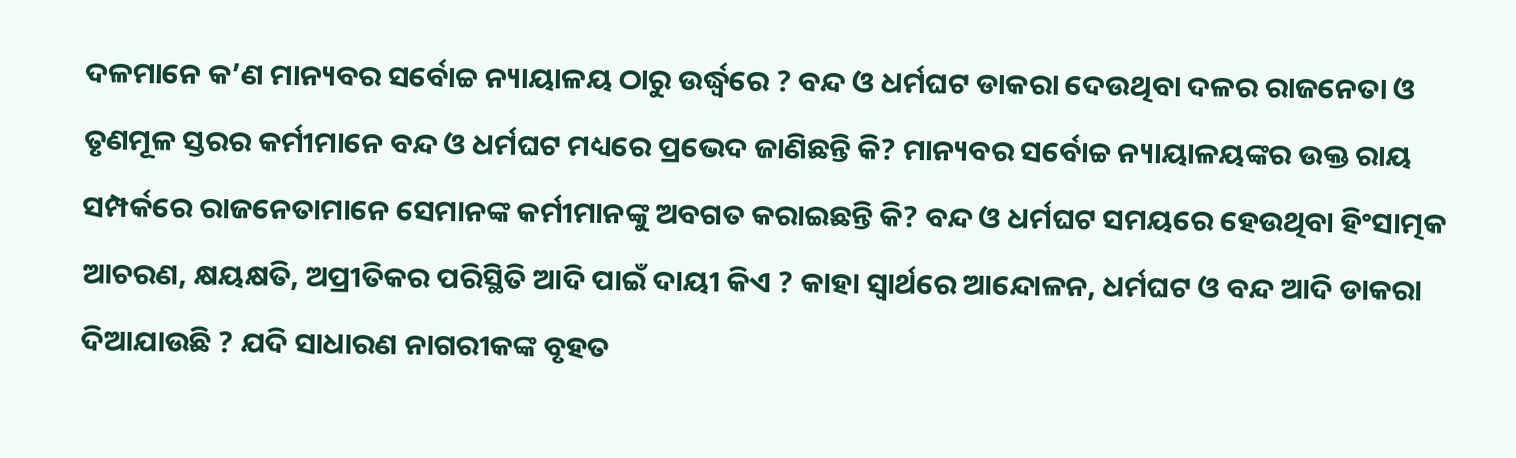ଦଳମାନେ କ’ଣ ମାନ୍ୟବର ସର୍ବୋଚ୍ଚ ନ୍ୟାୟାଳୟ ଠାରୁ ଉର୍ଦ୍ଧ୍ୱରେ ? ବନ୍ଦ ଓ ଧର୍ମଘଟ ଡାକରା ଦେଉଥିବା ଦଳର ରାଜନେତା ଓ ତୃଣମୂଳ ସ୍ତରର କର୍ମୀମାନେ ବନ୍ଦ‌ ଓ ଧର୍ମଘଟ ମଧ୍ୟରେ ପ୍ରଭେଦ ଜାଣିଛନ୍ତି କି? ମାନ୍ୟବର ସର୍ବୋଚ୍ଚ ନ୍ୟାୟାଳୟଙ୍କର ଉକ୍ତ ରାୟ ସମ୍ପର୍କରେ ରାଜନେତାମାନେ ସେମାନଙ୍କ କର୍ମୀମାନଙ୍କୁ ଅବଗତ କରାଇଛନ୍ତି କି? ବନ୍ଦ‌ ଓ ଧର୍ମଘଟ ସମୟରେ ହେଉଥିବା ହିଂସାତ୍ମକ ଆଚରଣ, କ୍ଷୟକ୍ଷତି, ଅପ୍ରୀତିକର ପରିସ୍ଥିତି ଆଦି ପାଇଁ ଦାୟୀ କିଏ ? କାହା ସ୍ୱାର୍ଥରେ ଆନ୍ଦୋଳନ, ଧର୍ମଘଟ ଓ ବନ୍ଦ‌ ଆଦି ଡାକରା ଦିଆଯାଉଛି ? ଯଦି ସାଧାରଣ ନାଗରୀକଙ୍କ ବୃହତ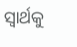ସ୍ୱାର୍ଥକୁ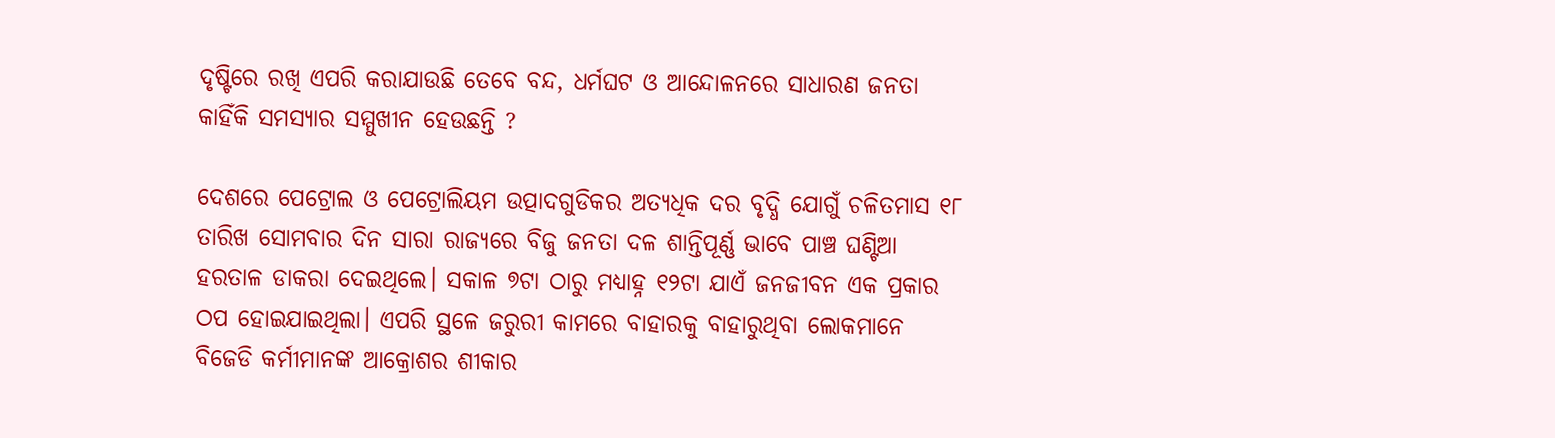ଦୃଷ୍ଟିରେ ରଖି ଏପରି କରାଯାଉଛି ତେବେ ବନ୍ଦ‌, ଧର୍ମଘଟ ଓ ଆନ୍ଦୋଳନରେ ସାଧାରଣ ଜନତା କାହିଁକି ସମସ୍ୟାର ସମ୍ମୁଖୀନ ହେଉଛନ୍ତି ?

ଦେଶରେ ପେଟ୍ରୋଲ ଓ ପେଟ୍ରୋଲିୟମ ଉତ୍ପାଦଗୁଡିକର ଅତ୍ୟଧିକ ଦର ବୃଦ୍ଧି ଯୋଗୁଁ ଚଳିତମାସ ୧୮ ତାରିଖ ସୋମବାର ଦିନ ସାରା ରାଜ୍ୟରେ ବିଜୁ ଜନତା ଦଳ ଶାନ୍ତିପୂର୍ଣ୍ଣ ଭାବେ ପାଞ୍ଚ ଘଣ୍ଟିଆ ହରତାଳ ଡାକରା ଦେଇଥିଲେ। ସକାଳ ୭ଟା ଠାରୁ ମଧ୍ୟାହ୍ନ ୧୨ଟା ଯାଏଁ ଜନଜୀବନ ଏକ ପ୍ରକାର ଠପ‌ ହୋଇଯାଇଥିଲା। ଏପରି ସ୍ଥଳେ ଜରୁରୀ କାମରେ ବାହାରକୁ ବାହାରୁଥିବା ଲୋକମାନେ ବିଜେଡି କର୍ମୀମାନଙ୍କ ଆକ୍ରୋଶର ଶୀକାର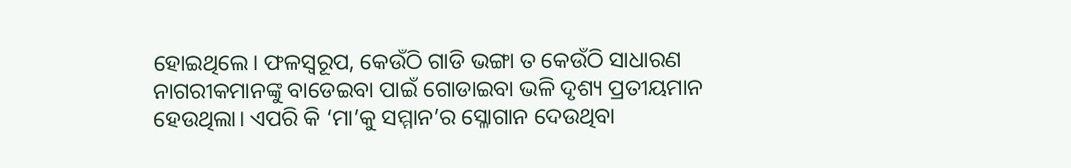ହୋଇଥିଲେ। ଫଳସ୍ୱରୂପ, କେଉଁଠି ଗାଡି ଭଙ୍ଗା ତ କେଉଁଠି ସାଧାରଣ ନାଗରୀକମାନଙ୍କୁ ବାଡେଇବା ପାଇଁ ଗୋଡାଇବା ଭଳି ଦୃଶ୍ୟ ପ୍ରତୀୟମାନ ହେଉଥିଲା। ଏପରି କି ‘ମା’କୁ ସମ୍ମାନ’ର ସ୍ଳୋଗାନ ଦେଉଥିବା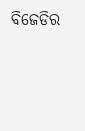ବିଜେଡିର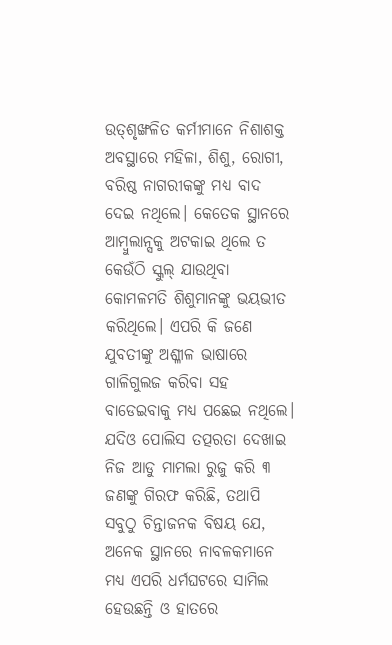ଉତ୍‌ଶୃଙ୍ଖଳିତ କର୍ମୀମାନେ ନିଶାଶକ୍ତ ଅବସ୍ଥାରେ ମହିଳା, ଶିଶୁ, ରୋଗୀ, ବରିଷ୍ଠ ନାଗରୀକଙ୍କୁ ମଧ୍ୟ ବାଦ‌ ଦେଇ ନଥିଲେ। କେତେକ ସ୍ଥାନରେ ଆମ୍ୱୁଲାନ୍ସକୁ ଅଟକାଇ ଥିଲେ ତ କେଉଁଠି ସ୍କୁଲ୍‌ ଯାଉଥିବା କୋମଳମତି ଶିଶୁମାନଙ୍କୁ ଭୟଭୀତ କରିଥିଲେ। ଏପରି କି ଜଣେ ଯୁବତୀଙ୍କୁ ଅଶ୍ଳୀଳ ଭାଷାରେ ଗାଳିଗୁଲଜ କରିବା ସହ ବାଡେଇବାକୁ ମଧ୍ୟ ପଛେଇ ନଥିଲେ। ଯଦିଓ ପୋଲିସ‌ ତତ୍ପରତା ଦେଖାଇ ନିଜ ଆଡୁ ମାମଲା ରୁଜୁ କରି ୩ ଜଣଙ୍କୁ ଗିରଫ କରିଛି, ତଥାପି ସବୁଠୁ ଚିନ୍ତାଜନକ ବିଷୟ ଯେ, ଅନେକ ସ୍ଥାନରେ ନାବଳକମାନେ ମଧ୍ୟ ଏପରି ଧର୍ମଘଟରେ ସାମିଲ‌ ହେଉଛନ୍ତି ଓ ହାତରେ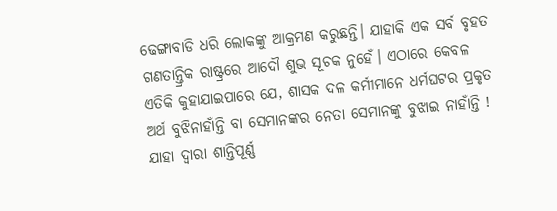ଢେଙ୍ଗାବାଡି ଧରି ଲୋକଙ୍କୁ ଆକ୍ରମଣ କରୁଛନ୍ତି। ଯାହାକି ଏକ ସର୍ବ ବୃହତ ଗଣତାନ୍ତ୍ରିକ ରାଷ୍ଟ୍ରରେ ଆଦୌ ଶୁଭ ସୂଚକ ନୁହେଁ। ଏଠାରେ କେବଳ ଏତିକି କୁହାଯାଇପାରେ ଯେ, ଶାସକ ଦଳ କର୍ମୀମାନେ ଧର୍ମଘଟର ପ୍ରକୃତ ଅର୍ଥ ବୁଝିନାହାଁନ୍ତି ବା ସେମାନଙ୍କର ନେତା ସେମାନଙ୍କୁ ବୁଝାଇ ନାହାଁନ୍ତି ! ଯାହା ଦ୍ୱାରା ଶାନ୍ତିପୂର୍ଣ୍ଣ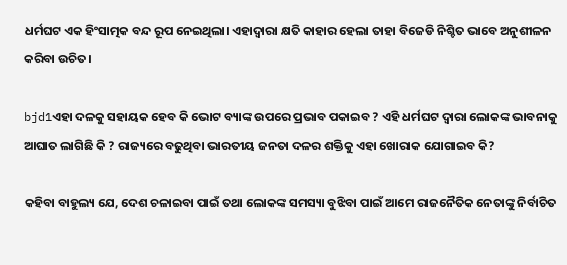ଧର୍ମଘଟ ଏକ ହିଂସାତ୍ମକ ବନ୍ଦ‌ ରୂପ ନେଇଥିଲା। ଏହାଦ୍ୱାରା କ୍ଷତି କାହାର ହେଲା ତାହା ବିଜେଡି ନିଶ୍ଚିତ ଭାବେ ଅନୁଶୀଳନ କରିବା ଉଚିତ‌।

bjd1ଏହା ଦଳକୁ ସହାୟକ ହେବ କି ଭୋଟ‌ ବ୍ୟାଙ୍କ ଉପରେ ପ୍ରଭାବ ପକାଇବ ? ଏହି ଧର୍ମଘଟ ଦ୍ୱାରା ଲୋକଙ୍କ ଭାବନାକୁ ଆଘାତ ଲାଗିଛି କି ? ରାଜ୍ୟରେ ବଢୁଥିବା ଭାରତୀୟ ଜନତା ଦଳର ଶକ୍ତିକୁ ଏହା ଖୋରାକ‌ ଯୋଗାଇବ କି?

କହିବା ବାହୁଲ୍ୟ ଯେ, ଦେଶ ଚଳାଇବା ପାଇଁ ତଥା ଲୋକଙ୍କ ସମସ୍ୟା ବୁଝିବା ପାଇଁ ଆମେ ରାଜନୈତିକ ନେତାଙ୍କୁ ନିର୍ବାଚିତ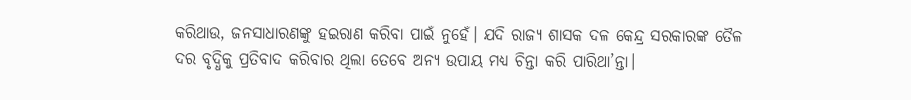କରିଥାଉ, ଜନସାଧାରଣଙ୍କୁ ହଇରାଣ କରିବା ପାଇଁ ନୁହେଁ। ଯଦି ରାଜ୍ୟ ଶାସକ ଦଳ କେନ୍ଦ୍ର ସରକାରଙ୍କ ତୈଳ ଦର ବୃଦ୍ଧିକୁ ପ୍ରତିବାଦ କରିବାର ଥିଲା ତେବେ ଅନ୍ୟ ଉପାୟ ମଧ୍ୟ ଚିନ୍ତା କରି ପାରିଥା’ନ୍ତା।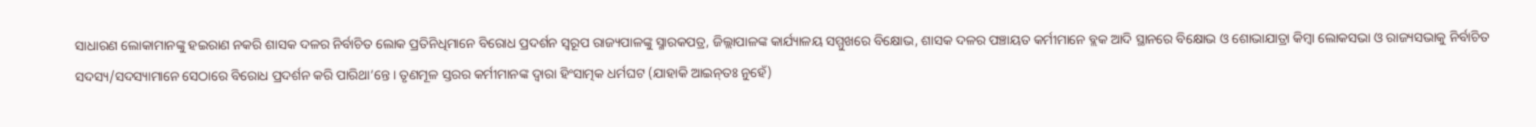ସାଧାରଣ ଲୋକାମାନଙ୍କୁ ହଇରାଣ ନକରି ଶାସକ ଦଳର ନିର୍ବାଚିତ ଲୋକ ପ୍ରତିନିଧିମାନେ ବିରୋଧ ପ୍ରଦର୍ଶନ ସ୍ୱରୂପ ରାଜ୍ୟପାଳଙ୍କୁ ସ୍ମାରକପତ୍ର, ଜିଲ୍ଲାପାଳଙ୍କ କାର୍ଯ୍ୟାଳୟ ସମ୍ମୁଖରେ ବିକ୍ଷୋଭ, ଶାସକ ଦଳର ପଞ୍ଚାୟତ କର୍ମୀମାନେ ବ୍ଲକ‌ ଆଦି ସ୍ଥାନରେ ବିକ୍ଷୋଭ ଓ ଶୋଭାଯାତ୍ରା କିମ୍ୱା ଲୋକସଭା ଓ ରାଜ୍ୟସଭାକୁ ନିର୍ବାଚିତ ସଦସ୍ୟ/ସଦସ୍ୟାମାନେ ସେଠାରେ ବିରୋଧ ପ୍ରଦର୍ଶନ କରି ପାରିଥା’ନ୍ତେ। ତୃଣମୂଳ ସ୍ତରର କର୍ମୀମାନଙ୍କ ଦ୍ୱାରା ହିଂସାତ୍ମକ ଧର୍ମଘଟ (ଯାହାକି ଆଇନ୍‌ତଃ ନୁହେଁ)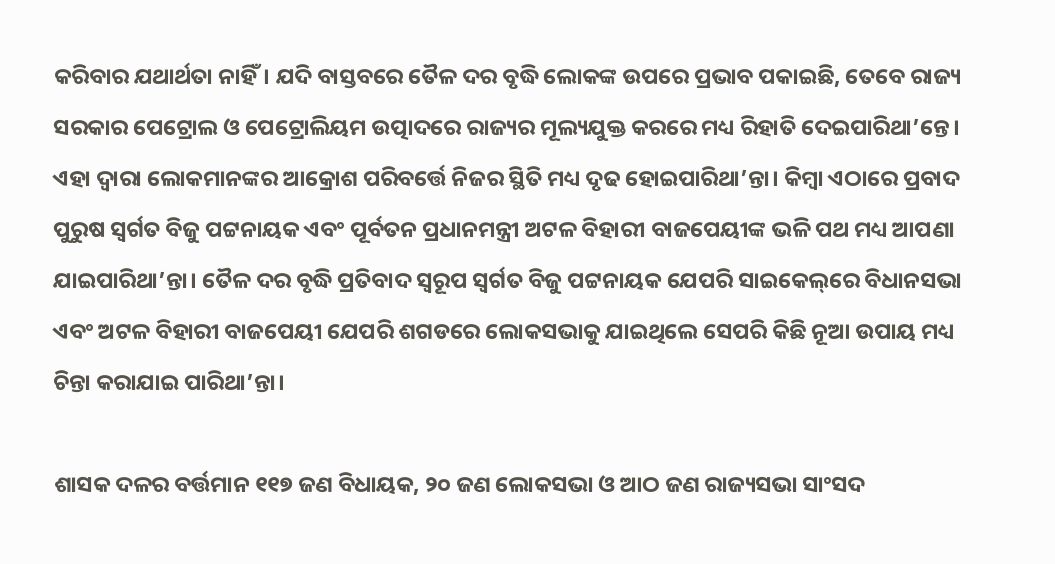କରିବାର ଯଥାର୍ଥତା ନାହିଁ। ଯଦି ବାସ୍ତବରେ ତୈଳ ଦର ବୃଦ୍ଧି ଲୋକଙ୍କ ଉପରେ ପ୍ରଭାବ ପକାଇଛି, ତେବେ ରାଜ୍ୟ ସରକାର ପେଟ୍ରୋଲ‌ ଓ ପେଟ୍ରୋଲିୟମ ଉତ୍ପାଦରେ ରାଜ୍ୟର ମୂଲ୍ୟଯୁକ୍ତ କରରେ ମଧ୍ୟ ରିହାତି ଦେଇପାରିଥା’ନ୍ତେ। ଏହା ଦ୍ୱାରା ଲୋକମାନଙ୍କର ଆକ୍ରୋଶ ପରିବର୍ତ୍ତେ ନିଜର ସ୍ଥିତି ମଧ୍ୟ ଦୃଢ ହୋଇପାରିଥା’ନ୍ତା। କିମ୍ୱା ଏଠାରେ ପ୍ରବାଦ ପୁରୁଷ ସ୍ୱର୍ଗତ ବିଜୁ ପଟ୍ଟନାୟକ ଏବଂ ପୂର୍ବତନ ପ୍ରଧାନମନ୍ତ୍ରୀ ଅଟଳ ବିହାରୀ ବାଜପେୟୀଙ୍କ ଭଳି ପଥ ମଧ୍ୟ ଆପଣା ଯାଇପାରିଥା’ନ୍ତା। ତୈଳ ଦର ବୃଦ୍ଧି ପ୍ରତିବାଦ ସ୍ୱରୂପ ସ୍ୱର୍ଗତ ବିଜୁ ପଟ୍ଟନାୟକ ଯେପରି ସାଇକେଲ୍‌ରେ ବିଧାନସଭା ଏବଂ ଅଟଳ ବିହାରୀ ବାଜପେୟୀ ଯେପରି ଶଗଡରେ ଲୋକସଭାକୁ ଯାଇଥିଲେ ସେପରି କିଛି ନୂଆ ଉପାୟ ମଧ୍ୟ ଚିନ୍ତା କରାଯାଇ ପାରିଥା’ନ୍ତା।

ଶାସକ ଦଳର ବର୍ତ୍ତମାନ ୧୧୭ ଜଣ ବିଧାୟକ, ୨୦ ଜଣ ଲୋକସଭା ଓ ଆଠ ଜଣ ରାଜ୍ୟସଭା ସାଂସଦ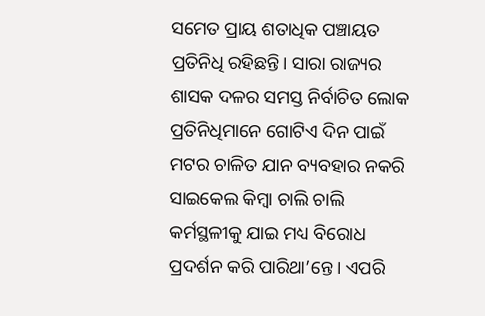ସମେତ ପ୍ରାୟ ଶତାଧିକ ପଞ୍ଚାୟତ ପ୍ରତିନିଧି ରହିଛନ୍ତି। ସାରା ରାଜ୍ୟର ଶାସକ ଦଳର ସମସ୍ତ ନିର୍ବାଚିତ ଲୋକ ପ୍ରତିନିଧିମାନେ ଗୋଟିଏ ଦିନ ପାଇଁ ମଟର ଚାଳିତ ଯାନ ବ୍ୟବହାର ନକରି ସାଇକେଲ କିମ୍ୱା ଚାଲି ଚାଲି କର୍ମସ୍ଥଳୀକୁ ଯାଇ ମଧ୍ୟ ବିରୋଧ ପ୍ରଦର୍ଶନ କରି ପାରିଥା’ନ୍ତେ। ଏପରି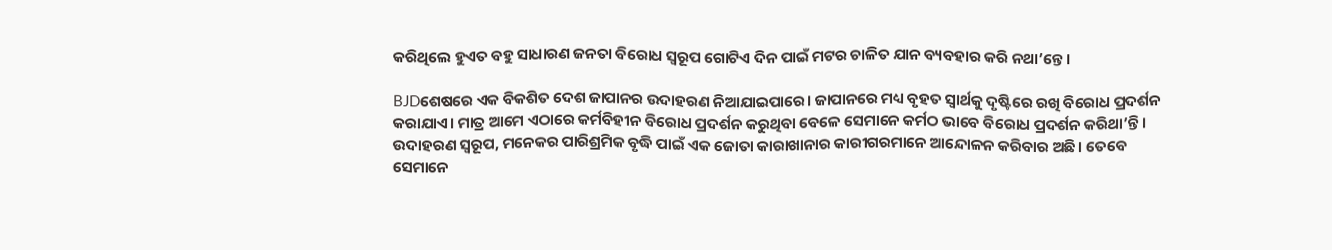କରିଥିଲେ ହୁଏତ ବହୁ ସାଧାରଣ ଜନତା ବିରୋଧ ସ୍ୱରୂପ ଗୋଟିଏ ଦିନ ପାଇଁ ମଟର ଚାଳିତ ଯାନ ବ୍ୟବହାର କରି ନଥା’ନ୍ତେ।

BJDଶେଷରେ ଏକ ବିକଶିତ ଦେଶ ଜାପାନର ଉଦାହରଣ ନିଆଯାଇପାରେ। ଜାପାନରେ ମଧ୍ୟ ବୃହତ ସ୍ୱାର୍ଥକୁ ଦୃଷ୍ଟିରେ ରଖି ବିରୋଧ ପ୍ରଦର୍ଶନ କରାଯାଏ। ମାତ୍ର ଆମେ ଏଠାରେ କର୍ମବିହୀନ ବିରୋଧ ପ୍ରଦର୍ଶନ କରୁଥିବା ବେଳେ ସେମାନେ କର୍ମଠ ଭାବେ ବିରୋଧ ପ୍ରଦର୍ଶନ କରିଥା’ନ୍ତି। ଉଦାହରଣ ସ୍ୱରୂପ, ମନେକର ପାରିଶ୍ରମିକ ବୃଦ୍ଧି ପାଇଁ ଏକ ଜୋତା କାରାଖାନାର କାରୀଗରମାନେ ଆନ୍ଦୋଳନ କରିବାର ଅଛି। ତେବେ ସେମାନେ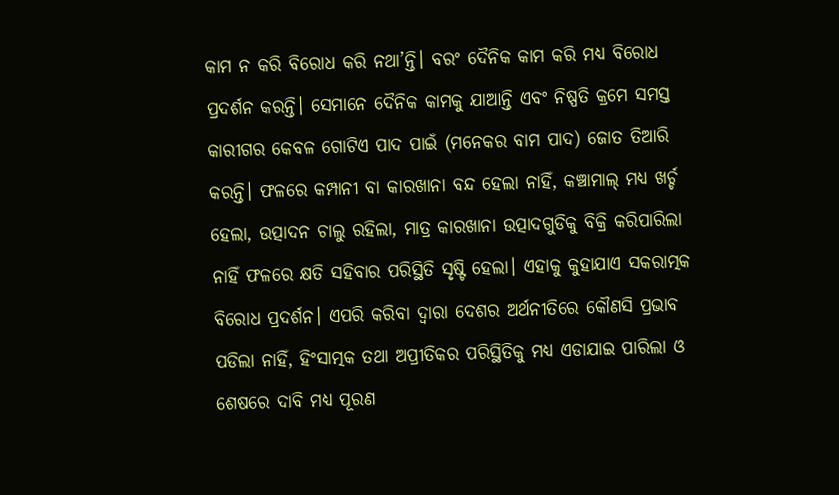କାମ ନ କରି ବିରୋଧ କରି ନଥା’ନ୍ତି। ବରଂ ଦୈନିକ କାମ କରି ମଧ୍ୟ ବିରୋଧ ପ୍ରଦର୍ଶନ କରନ୍ତି। ସେମାନେ ଦୈନିକ କାମକୁ ଯାଆନ୍ତି ଏବଂ ନିଷ୍ପତି କ୍ରମେ ସମସ୍ତ କାରୀଗର କେବଳ ଗୋଟିଏ ପାଦ ପାଇଁ (ମନେକର ବାମ ପାଦ) ଜୋତ ତିଆରି କରନ୍ତି। ଫଳରେ କମ୍ପାନୀ ବା କାରଖାନା ବନ୍ଦ ହେଲା ନାହିଁ, କଞ୍ଚାମାଲ୍‌ ମଧ୍ୟ ଖର୍ଚ୍ଚ ହେଲା, ଉତ୍ପାଦନ ଚାଲୁ ରହିଲା, ମାତ୍ର କାରଖାନା ଉତ୍ପାଦଗୁଡିକୁ ବିକ୍ରି କରିପାରିଲା ନାହିଁ ଫଳରେ କ୍ଷତି ସହିବାର ପରିସ୍ଥିତି ସୃଷ୍ଟି ହେଲା। ଏହାକୁ କୁହାଯାଏ ସକରାତ୍ମକ ବିରୋଧ ପ୍ରଦର୍ଶନ। ଏପରି କରିବା ଦ୍ୱାରା ଦେଶର ଅର୍ଥନୀତିରେ କୌଣସି ପ୍ରଭାବ ପଡିଲା ନାହିଁ, ହିଂସାତ୍ମକ ତଥା ଅପ୍ରୀତିକର ପରିସ୍ଥିତିକୁ ମଧ୍ୟ ଏଡାଯାଇ ପାରିଲା ଓ ଶେଷରେ ଦାବି ମଧ୍ୟ ପୂରଣ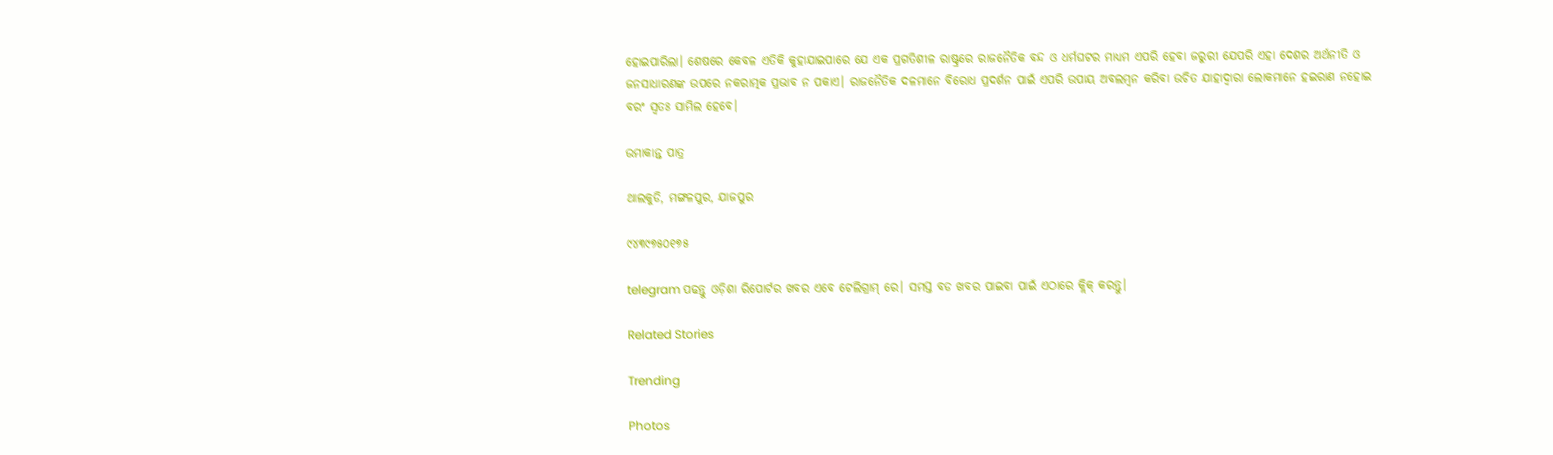ହୋଇପାରିଲା। ଶେଷରେ କେବଳ ଏତିକି କୁହାଯାଇପାରେ ଯେ ଏକ ପ୍ରଗତିଶୀଳ ରାଷ୍ଟ୍ରରେ ରାଜନୈତିକ ବନ୍ଦ ଓ ଧର୍ମଘଟର ମାଧ୍ୟମ ଏପରି ହେବା ଜରୁରୀ ଯେପରି ଏହା ଦେଶର ଅର୍ଥନୀତି ଓ ଜନସାଧାରଣଙ୍କ ଉପରେ ନକରାତ୍ମକ ପ୍ରଭାବ ନ ପକାଏ। ରାଜନୈତିକ ଦଳମାନେ ବିରୋଧ ପ୍ରଦର୍ଶନ ପାଇଁ ଏପରି ଉପାୟ ଅବଲମ୍ୱନ କରିବା ଉଚିତ‌ ଯାହାଦ୍ୱାରା ଲୋକମାନେ ହଇରାଣ ନହୋଇ ବରଂ ସ୍ୱତଃ ସାମିଲ‌ ହେବେ।

ଉମାକାନ୍ତ ପାତ୍ର

ଥାଲକୁଡି, ମଙ୍ଗଳପୁର, ଯାଜପୁର

୯୪୩୯୭୫୦୧୭୫

telegram ପଢନ୍ତୁ ଓଡ଼ିଶା ରିପୋର୍ଟର ଖବର ଏବେ ଟେଲିଗ୍ରାମ୍ ରେ। ସମସ୍ତ ବଡ ଖବର ପାଇବା ପାଇଁ ଏଠାରେ କ୍ଲିକ୍ କରନ୍ତୁ।

Related Stories

Trending

Photos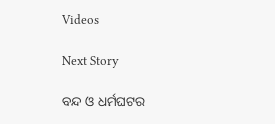Videos

Next Story

ବନ୍ଦ ଓ ଧର୍ମଘଟର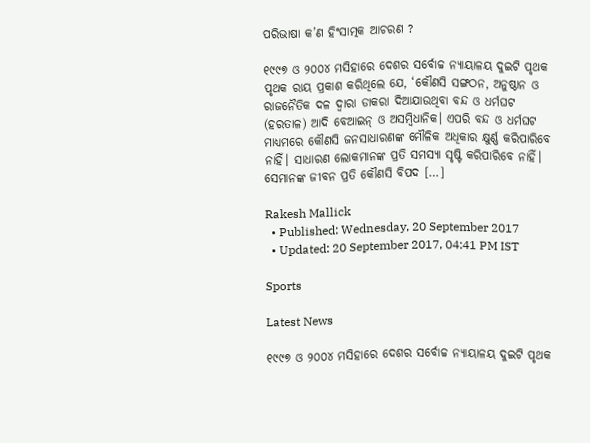ପରିଭାଷା କ’ଣ ହିଂସାତ୍ମକ ଆଚରଣ ?

୧୯୯୭ ଓ ୨୦୦୪ ମସିହାରେ ଦେଶର ସର୍ବୋଚ୍ଚ ନ୍ୟାୟାଳୟ ଦୁଇଟି ପୃଥକ ପୃଥକ ରାୟ ପ୍ରକାଶ କରିଥିଲେ ଯେ, ‘କୌଣସି ସଙ୍ଗଠନ, ଅନୁଷ୍ଠାନ ଓ ରାଜନୈତିକ ଦଳ ଦ୍ୱାରା ଡାକରା ଦିଆଯାଉଥିବା ବନ୍ଦ ଓ ଧର୍ମଘଟ (ହରତାଳ) ଆଦି ବେଆଇନ୍‌ ଓ ଅସମ୍ୱିଧାନିକ। ଏପରି ବନ୍ଦ‌ ଓ ଧର୍ମଘଟ ମାଧ୍ୟମରେ କୌଣସି ଜନସାଧାରଣଙ୍କ ମୌଳିକ ଅଧିକାର କ୍ଷୁର୍ଣ୍ଣ କରିପାରିବେ ନାହିଁ। ସାଧାରଣ ଲୋକମାନଙ୍କ ପ୍ରତି ସମସ୍ୟା ସୃଷ୍ଟି କରିପାରିବେ ନାହିଁ। ସେମାନଙ୍କ ଜୀବନ ପ୍ରତି କୌଣସି ବିପଦ […]

Rakesh Mallick
  • Published: Wednesday, 20 September 2017
  • Updated: 20 September 2017, 04:41 PM IST

Sports

Latest News

୧୯୯୭ ଓ ୨୦୦୪ ମସିହାରେ ଦେଶର ସର୍ବୋଚ୍ଚ ନ୍ୟାୟାଳୟ ଦୁଇଟି ପୃଥକ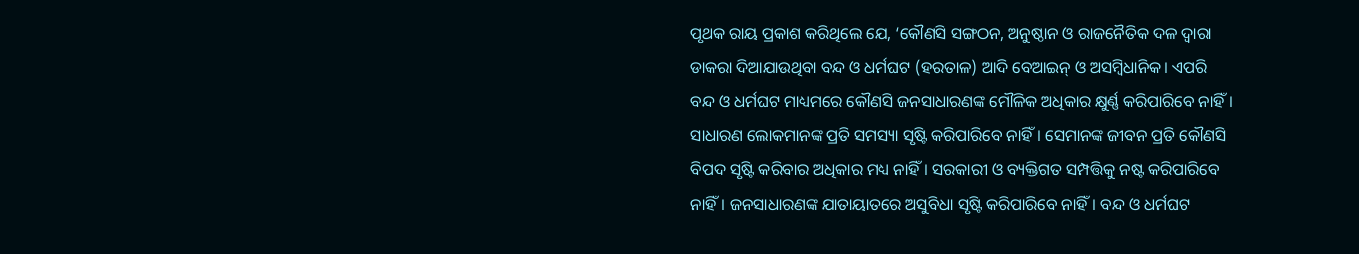ପୃଥକ ରାୟ ପ୍ରକାଶ କରିଥିଲେ ଯେ, ‘କୌଣସି ସଙ୍ଗଠନ, ଅନୁଷ୍ଠାନ ଓ ରାଜନୈତିକ ଦଳ ଦ୍ୱାରା ଡାକରା ଦିଆଯାଉଥିବା ବନ୍ଦ ଓ ଧର୍ମଘଟ (ହରତାଳ) ଆଦି ବେଆଇନ୍‌ ଓ ଅସମ୍ୱିଧାନିକ। ଏପରି ବନ୍ଦ‌ ଓ ଧର୍ମଘଟ ମାଧ୍ୟମରେ କୌଣସି ଜନସାଧାରଣଙ୍କ ମୌଳିକ ଅଧିକାର କ୍ଷୁର୍ଣ୍ଣ କରିପାରିବେ ନାହିଁ। ସାଧାରଣ ଲୋକମାନଙ୍କ ପ୍ରତି ସମସ୍ୟା ସୃଷ୍ଟି କରିପାରିବେ ନାହିଁ। ସେମାନଙ୍କ ଜୀବନ ପ୍ରତି କୌଣସି ବିପଦ ସୃଷ୍ଟି କରିବାର ଅଧିକାର ମଧ୍ୟ ନାହିଁ। ସରକାରୀ ଓ ବ୍ୟକ୍ତିଗତ ସମ୍ପତ୍ତିକୁ ନଷ୍ଟ କରିପାରିବେ ନାହିଁ। ଜନସାଧାରଣଙ୍କ ଯାତାୟାତରେ ଅସୁବିଧା ସୃଷ୍ଟି କରିପାରିବେ ନାହିଁ। ବନ୍ଦ‌ ଓ ଧର୍ମଘଟ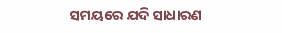ସମୟରେ ଯଦି ସାଧାରଣ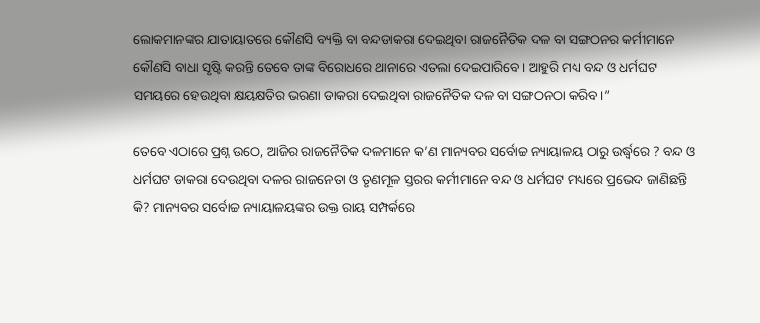ଲୋକମାନଙ୍କର ଯାତାୟାତରେ କୌଣସି ବ୍ୟକ୍ତି ବା ବନ୍ଦ‌ଡାକରା ଦେଇଥିବା ରାଜନୈତିକ ଦଳ ବା ସଙ୍ଗଠନର କର୍ମୀମାନେ କୌଣସି ବାଧା ସୃଷ୍ଟି କରନ୍ତି ତେବେ ତାଙ୍କ ବିରୋଧରେ ଥାନାରେ ଏତଲା ଦେଇପାରିବେ। ଆହୁରି ମଧ୍ୟ ବନ୍ଦ‌ ଓ ଧର୍ମଘଟ ସମୟରେ ହେଉଥିବା କ୍ଷୟକ୍ଷତିର ଭରଣା ଡାକରା ଦେଇଥିବା ରାଜନୈତିକ ଦଳ ବା ସଙ୍ଗଠନଠା କରିବ।”

ତେବେ ଏଠାରେ ପ୍ରଶ୍ନ ଉଠେ, ଆଜିର ରାଜନୈତିକ ଦଳମାନେ କ’ଣ ମାନ୍ୟବର ସର୍ବୋଚ୍ଚ ନ୍ୟାୟାଳୟ ଠାରୁ ଉର୍ଦ୍ଧ୍ୱରେ ? ବନ୍ଦ ଓ ଧର୍ମଘଟ ଡାକରା ଦେଉଥିବା ଦଳର ରାଜନେତା ଓ ତୃଣମୂଳ ସ୍ତରର କର୍ମୀମାନେ ବନ୍ଦ‌ ଓ ଧର୍ମଘଟ ମଧ୍ୟରେ ପ୍ରଭେଦ ଜାଣିଛନ୍ତି କି? ମାନ୍ୟବର ସର୍ବୋଚ୍ଚ ନ୍ୟାୟାଳୟଙ୍କର ଉକ୍ତ ରାୟ ସମ୍ପର୍କରେ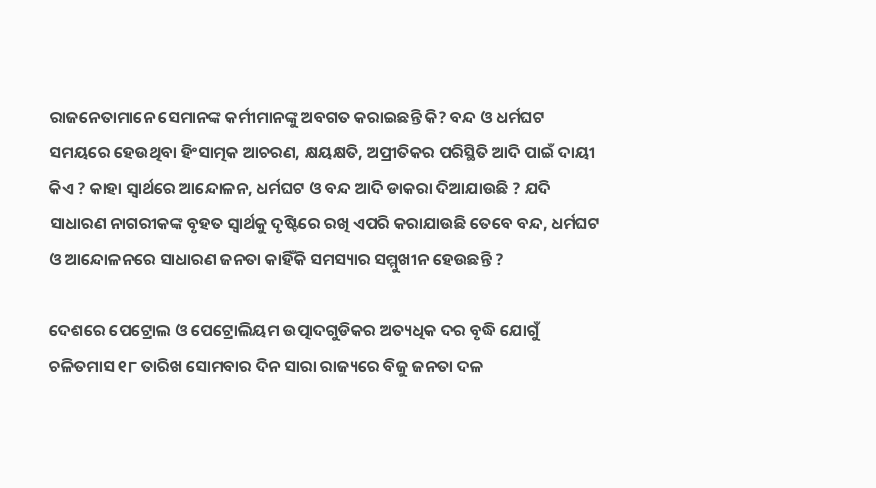ରାଜନେତାମାନେ ସେମାନଙ୍କ କର୍ମୀମାନଙ୍କୁ ଅବଗତ କରାଇଛନ୍ତି କି? ବନ୍ଦ‌ ଓ ଧର୍ମଘଟ ସମୟରେ ହେଉଥିବା ହିଂସାତ୍ମକ ଆଚରଣ, କ୍ଷୟକ୍ଷତି, ଅପ୍ରୀତିକର ପରିସ୍ଥିତି ଆଦି ପାଇଁ ଦାୟୀ କିଏ ? କାହା ସ୍ୱାର୍ଥରେ ଆନ୍ଦୋଳନ, ଧର୍ମଘଟ ଓ ବନ୍ଦ‌ ଆଦି ଡାକରା ଦିଆଯାଉଛି ? ଯଦି ସାଧାରଣ ନାଗରୀକଙ୍କ ବୃହତ ସ୍ୱାର୍ଥକୁ ଦୃଷ୍ଟିରେ ରଖି ଏପରି କରାଯାଉଛି ତେବେ ବନ୍ଦ‌, ଧର୍ମଘଟ ଓ ଆନ୍ଦୋଳନରେ ସାଧାରଣ ଜନତା କାହିଁକି ସମସ୍ୟାର ସମ୍ମୁଖୀନ ହେଉଛନ୍ତି ?

ଦେଶରେ ପେଟ୍ରୋଲ ଓ ପେଟ୍ରୋଲିୟମ ଉତ୍ପାଦଗୁଡିକର ଅତ୍ୟଧିକ ଦର ବୃଦ୍ଧି ଯୋଗୁଁ ଚଳିତମାସ ୧୮ ତାରିଖ ସୋମବାର ଦିନ ସାରା ରାଜ୍ୟରେ ବିଜୁ ଜନତା ଦଳ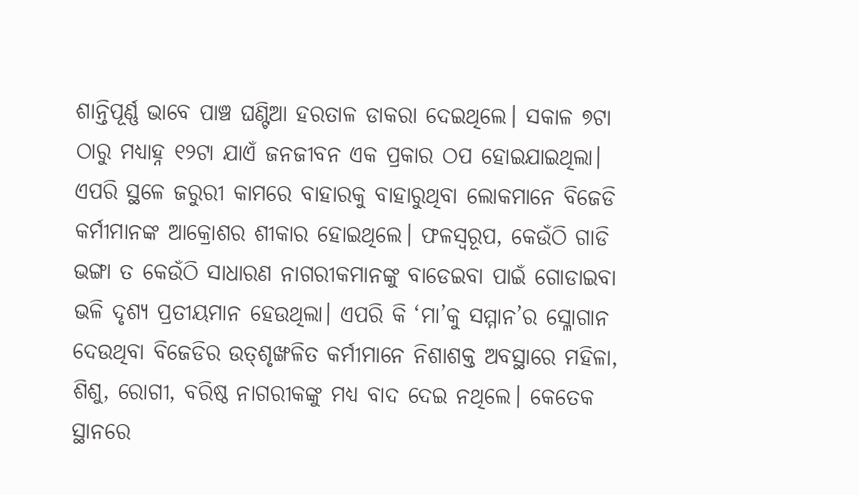ଶାନ୍ତିପୂର୍ଣ୍ଣ ଭାବେ ପାଞ୍ଚ ଘଣ୍ଟିଆ ହରତାଳ ଡାକରା ଦେଇଥିଲେ। ସକାଳ ୭ଟା ଠାରୁ ମଧ୍ୟାହ୍ନ ୧୨ଟା ଯାଏଁ ଜନଜୀବନ ଏକ ପ୍ରକାର ଠପ‌ ହୋଇଯାଇଥିଲା। ଏପରି ସ୍ଥଳେ ଜରୁରୀ କାମରେ ବାହାରକୁ ବାହାରୁଥିବା ଲୋକମାନେ ବିଜେଡି କର୍ମୀମାନଙ୍କ ଆକ୍ରୋଶର ଶୀକାର ହୋଇଥିଲେ। ଫଳସ୍ୱରୂପ, କେଉଁଠି ଗାଡି ଭଙ୍ଗା ତ କେଉଁଠି ସାଧାରଣ ନାଗରୀକମାନଙ୍କୁ ବାଡେଇବା ପାଇଁ ଗୋଡାଇବା ଭଳି ଦୃଶ୍ୟ ପ୍ରତୀୟମାନ ହେଉଥିଲା। ଏପରି କି ‘ମା’କୁ ସମ୍ମାନ’ର ସ୍ଳୋଗାନ ଦେଉଥିବା ବିଜେଡିର ଉତ୍‌ଶୃଙ୍ଖଳିତ କର୍ମୀମାନେ ନିଶାଶକ୍ତ ଅବସ୍ଥାରେ ମହିଳା, ଶିଶୁ, ରୋଗୀ, ବରିଷ୍ଠ ନାଗରୀକଙ୍କୁ ମଧ୍ୟ ବାଦ‌ ଦେଇ ନଥିଲେ। କେତେକ ସ୍ଥାନରେ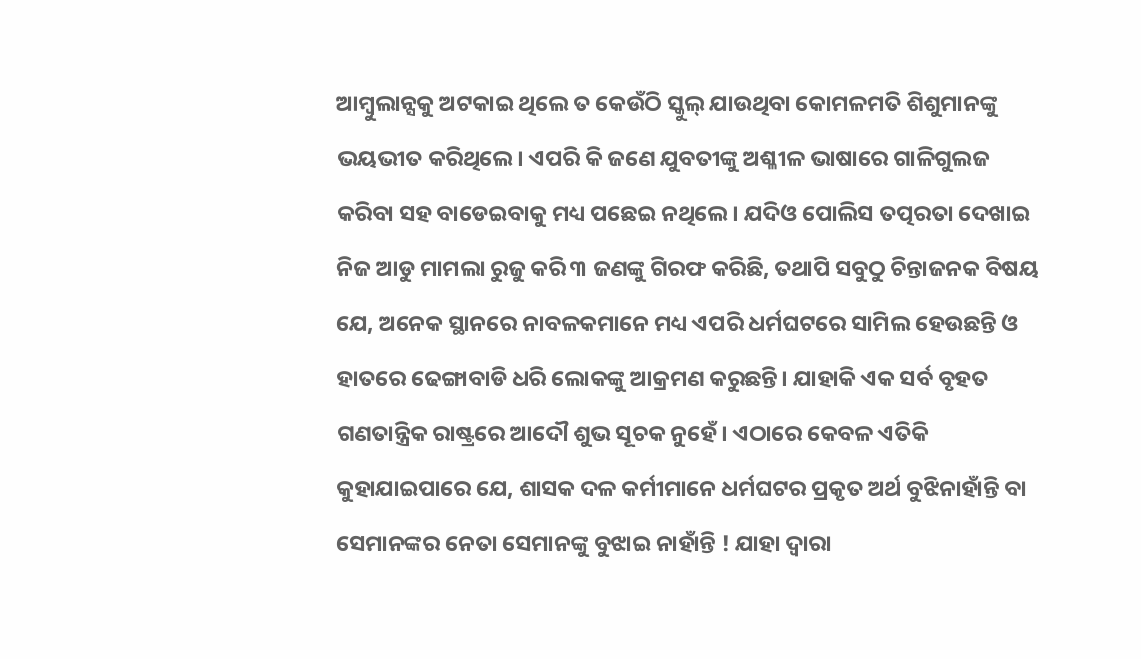ଆମ୍ୱୁଲାନ୍ସକୁ ଅଟକାଇ ଥିଲେ ତ କେଉଁଠି ସ୍କୁଲ୍‌ ଯାଉଥିବା କୋମଳମତି ଶିଶୁମାନଙ୍କୁ ଭୟଭୀତ କରିଥିଲେ। ଏପରି କି ଜଣେ ଯୁବତୀଙ୍କୁ ଅଶ୍ଳୀଳ ଭାଷାରେ ଗାଳିଗୁଲଜ କରିବା ସହ ବାଡେଇବାକୁ ମଧ୍ୟ ପଛେଇ ନଥିଲେ। ଯଦିଓ ପୋଲିସ‌ ତତ୍ପରତା ଦେଖାଇ ନିଜ ଆଡୁ ମାମଲା ରୁଜୁ କରି ୩ ଜଣଙ୍କୁ ଗିରଫ କରିଛି, ତଥାପି ସବୁଠୁ ଚିନ୍ତାଜନକ ବିଷୟ ଯେ, ଅନେକ ସ୍ଥାନରେ ନାବଳକମାନେ ମଧ୍ୟ ଏପରି ଧର୍ମଘଟରେ ସାମିଲ‌ ହେଉଛନ୍ତି ଓ ହାତରେ ଢେଙ୍ଗାବାଡି ଧରି ଲୋକଙ୍କୁ ଆକ୍ରମଣ କରୁଛନ୍ତି। ଯାହାକି ଏକ ସର୍ବ ବୃହତ ଗଣତାନ୍ତ୍ରିକ ରାଷ୍ଟ୍ରରେ ଆଦୌ ଶୁଭ ସୂଚକ ନୁହେଁ। ଏଠାରେ କେବଳ ଏତିକି କୁହାଯାଇପାରେ ଯେ, ଶାସକ ଦଳ କର୍ମୀମାନେ ଧର୍ମଘଟର ପ୍ରକୃତ ଅର୍ଥ ବୁଝିନାହାଁନ୍ତି ବା ସେମାନଙ୍କର ନେତା ସେମାନଙ୍କୁ ବୁଝାଇ ନାହାଁନ୍ତି ! ଯାହା ଦ୍ୱାରା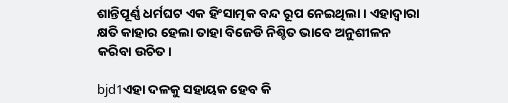ଶାନ୍ତିପୂର୍ଣ୍ଣ ଧର୍ମଘଟ ଏକ ହିଂସାତ୍ମକ ବନ୍ଦ‌ ରୂପ ନେଇଥିଲା। ଏହାଦ୍ୱାରା କ୍ଷତି କାହାର ହେଲା ତାହା ବିଜେଡି ନିଶ୍ଚିତ ଭାବେ ଅନୁଶୀଳନ କରିବା ଉଚିତ‌।

bjd1ଏହା ଦଳକୁ ସହାୟକ ହେବ କି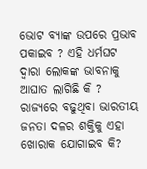ଭୋଟ‌ ବ୍ୟାଙ୍କ ଉପରେ ପ୍ରଭାବ ପକାଇବ ? ଏହି ଧର୍ମଘଟ ଦ୍ୱାରା ଲୋକଙ୍କ ଭାବନାକୁ ଆଘାତ ଲାଗିଛି କି ? ରାଜ୍ୟରେ ବଢୁଥିବା ଭାରତୀୟ ଜନତା ଦଳର ଶକ୍ତିକୁ ଏହା ଖୋରାକ‌ ଯୋଗାଇବ କି?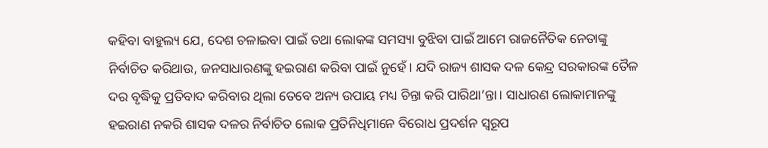କହିବା ବାହୁଲ୍ୟ ଯେ, ଦେଶ ଚଳାଇବା ପାଇଁ ତଥା ଲୋକଙ୍କ ସମସ୍ୟା ବୁଝିବା ପାଇଁ ଆମେ ରାଜନୈତିକ ନେତାଙ୍କୁ ନିର୍ବାଚିତ କରିଥାଉ, ଜନସାଧାରଣଙ୍କୁ ହଇରାଣ କରିବା ପାଇଁ ନୁହେଁ। ଯଦି ରାଜ୍ୟ ଶାସକ ଦଳ କେନ୍ଦ୍ର ସରକାରଙ୍କ ତୈଳ ଦର ବୃଦ୍ଧିକୁ ପ୍ରତିବାଦ କରିବାର ଥିଲା ତେବେ ଅନ୍ୟ ଉପାୟ ମଧ୍ୟ ଚିନ୍ତା କରି ପାରିଥା’ନ୍ତା। ସାଧାରଣ ଲୋକାମାନଙ୍କୁ ହଇରାଣ ନକରି ଶାସକ ଦଳର ନିର୍ବାଚିତ ଲୋକ ପ୍ରତିନିଧିମାନେ ବିରୋଧ ପ୍ରଦର୍ଶନ ସ୍ୱରୂପ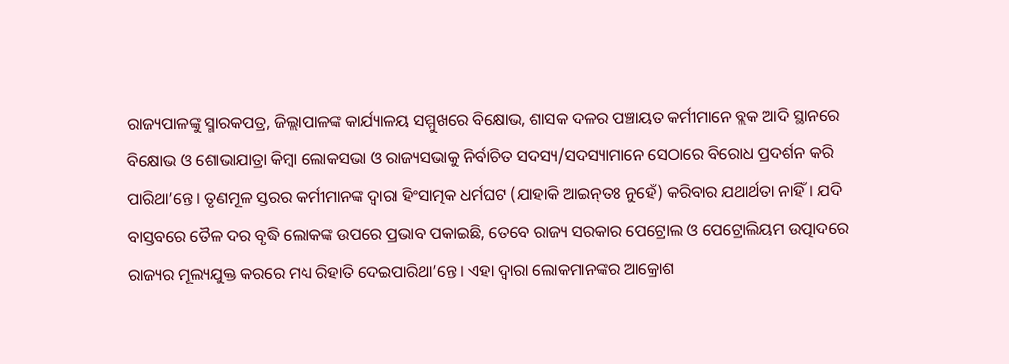ରାଜ୍ୟପାଳଙ୍କୁ ସ୍ମାରକପତ୍ର, ଜିଲ୍ଲାପାଳଙ୍କ କାର୍ଯ୍ୟାଳୟ ସମ୍ମୁଖରେ ବିକ୍ଷୋଭ, ଶାସକ ଦଳର ପଞ୍ଚାୟତ କର୍ମୀମାନେ ବ୍ଲକ‌ ଆଦି ସ୍ଥାନରେ ବିକ୍ଷୋଭ ଓ ଶୋଭାଯାତ୍ରା କିମ୍ୱା ଲୋକସଭା ଓ ରାଜ୍ୟସଭାକୁ ନିର୍ବାଚିତ ସଦସ୍ୟ/ସଦସ୍ୟାମାନେ ସେଠାରେ ବିରୋଧ ପ୍ରଦର୍ଶନ କରି ପାରିଥା’ନ୍ତେ। ତୃଣମୂଳ ସ୍ତରର କର୍ମୀମାନଙ୍କ ଦ୍ୱାରା ହିଂସାତ୍ମକ ଧର୍ମଘଟ (ଯାହାକି ଆଇନ୍‌ତଃ ନୁହେଁ) କରିବାର ଯଥାର୍ଥତା ନାହିଁ। ଯଦି ବାସ୍ତବରେ ତୈଳ ଦର ବୃଦ୍ଧି ଲୋକଙ୍କ ଉପରେ ପ୍ରଭାବ ପକାଇଛି, ତେବେ ରାଜ୍ୟ ସରକାର ପେଟ୍ରୋଲ‌ ଓ ପେଟ୍ରୋଲିୟମ ଉତ୍ପାଦରେ ରାଜ୍ୟର ମୂଲ୍ୟଯୁକ୍ତ କରରେ ମଧ୍ୟ ରିହାତି ଦେଇପାରିଥା’ନ୍ତେ। ଏହା ଦ୍ୱାରା ଲୋକମାନଙ୍କର ଆକ୍ରୋଶ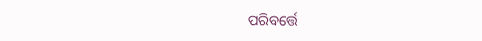ପରିବର୍ତ୍ତେ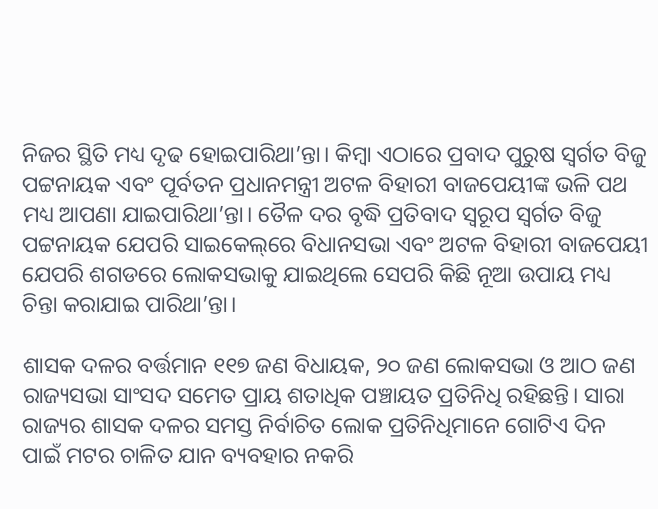ନିଜର ସ୍ଥିତି ମଧ୍ୟ ଦୃଢ ହୋଇପାରିଥା’ନ୍ତା। କିମ୍ୱା ଏଠାରେ ପ୍ରବାଦ ପୁରୁଷ ସ୍ୱର୍ଗତ ବିଜୁ ପଟ୍ଟନାୟକ ଏବଂ ପୂର୍ବତନ ପ୍ରଧାନମନ୍ତ୍ରୀ ଅଟଳ ବିହାରୀ ବାଜପେୟୀଙ୍କ ଭଳି ପଥ ମଧ୍ୟ ଆପଣା ଯାଇପାରିଥା’ନ୍ତା। ତୈଳ ଦର ବୃଦ୍ଧି ପ୍ରତିବାଦ ସ୍ୱରୂପ ସ୍ୱର୍ଗତ ବିଜୁ ପଟ୍ଟନାୟକ ଯେପରି ସାଇକେଲ୍‌ରେ ବିଧାନସଭା ଏବଂ ଅଟଳ ବିହାରୀ ବାଜପେୟୀ ଯେପରି ଶଗଡରେ ଲୋକସଭାକୁ ଯାଇଥିଲେ ସେପରି କିଛି ନୂଆ ଉପାୟ ମଧ୍ୟ ଚିନ୍ତା କରାଯାଇ ପାରିଥା’ନ୍ତା।

ଶାସକ ଦଳର ବର୍ତ୍ତମାନ ୧୧୭ ଜଣ ବିଧାୟକ, ୨୦ ଜଣ ଲୋକସଭା ଓ ଆଠ ଜଣ ରାଜ୍ୟସଭା ସାଂସଦ ସମେତ ପ୍ରାୟ ଶତାଧିକ ପଞ୍ଚାୟତ ପ୍ରତିନିଧି ରହିଛନ୍ତି। ସାରା ରାଜ୍ୟର ଶାସକ ଦଳର ସମସ୍ତ ନିର୍ବାଚିତ ଲୋକ ପ୍ରତିନିଧିମାନେ ଗୋଟିଏ ଦିନ ପାଇଁ ମଟର ଚାଳିତ ଯାନ ବ୍ୟବହାର ନକରି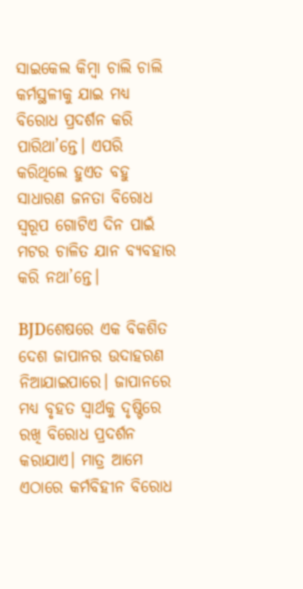ସାଇକେଲ କିମ୍ୱା ଚାଲି ଚାଲି କର୍ମସ୍ଥଳୀକୁ ଯାଇ ମଧ୍ୟ ବିରୋଧ ପ୍ରଦର୍ଶନ କରି ପାରିଥା’ନ୍ତେ। ଏପରି କରିଥିଲେ ହୁଏତ ବହୁ ସାଧାରଣ ଜନତା ବିରୋଧ ସ୍ୱରୂପ ଗୋଟିଏ ଦିନ ପାଇଁ ମଟର ଚାଳିତ ଯାନ ବ୍ୟବହାର କରି ନଥା’ନ୍ତେ।

BJDଶେଷରେ ଏକ ବିକଶିତ ଦେଶ ଜାପାନର ଉଦାହରଣ ନିଆଯାଇପାରେ। ଜାପାନରେ ମଧ୍ୟ ବୃହତ ସ୍ୱାର୍ଥକୁ ଦୃଷ୍ଟିରେ ରଖି ବିରୋଧ ପ୍ରଦର୍ଶନ କରାଯାଏ। ମାତ୍ର ଆମେ ଏଠାରେ କର୍ମବିହୀନ ବିରୋଧ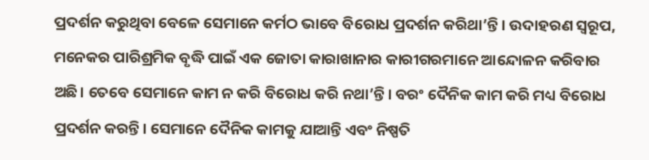ପ୍ରଦର୍ଶନ କରୁଥିବା ବେଳେ ସେମାନେ କର୍ମଠ ଭାବେ ବିରୋଧ ପ୍ରଦର୍ଶନ କରିଥା’ନ୍ତି। ଉଦାହରଣ ସ୍ୱରୂପ, ମନେକର ପାରିଶ୍ରମିକ ବୃଦ୍ଧି ପାଇଁ ଏକ ଜୋତା କାରାଖାନାର କାରୀଗରମାନେ ଆନ୍ଦୋଳନ କରିବାର ଅଛି। ତେବେ ସେମାନେ କାମ ନ କରି ବିରୋଧ କରି ନଥା’ନ୍ତି। ବରଂ ଦୈନିକ କାମ କରି ମଧ୍ୟ ବିରୋଧ ପ୍ରଦର୍ଶନ କରନ୍ତି। ସେମାନେ ଦୈନିକ କାମକୁ ଯାଆନ୍ତି ଏବଂ ନିଷ୍ପତି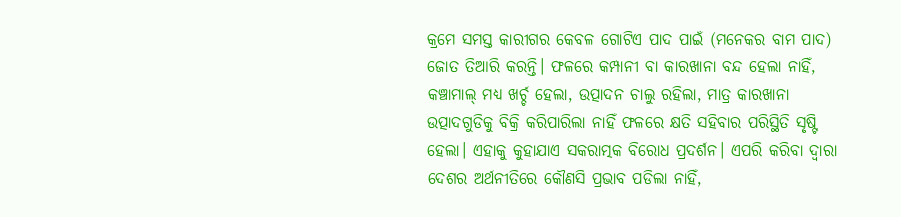କ୍ରମେ ସମସ୍ତ କାରୀଗର କେବଳ ଗୋଟିଏ ପାଦ ପାଇଁ (ମନେକର ବାମ ପାଦ) ଜୋତ ତିଆରି କରନ୍ତି। ଫଳରେ କମ୍ପାନୀ ବା କାରଖାନା ବନ୍ଦ ହେଲା ନାହିଁ, କଞ୍ଚାମାଲ୍‌ ମଧ୍ୟ ଖର୍ଚ୍ଚ ହେଲା, ଉତ୍ପାଦନ ଚାଲୁ ରହିଲା, ମାତ୍ର କାରଖାନା ଉତ୍ପାଦଗୁଡିକୁ ବିକ୍ରି କରିପାରିଲା ନାହିଁ ଫଳରେ କ୍ଷତି ସହିବାର ପରିସ୍ଥିତି ସୃଷ୍ଟି ହେଲା। ଏହାକୁ କୁହାଯାଏ ସକରାତ୍ମକ ବିରୋଧ ପ୍ରଦର୍ଶନ। ଏପରି କରିବା ଦ୍ୱାରା ଦେଶର ଅର୍ଥନୀତିରେ କୌଣସି ପ୍ରଭାବ ପଡିଲା ନାହିଁ,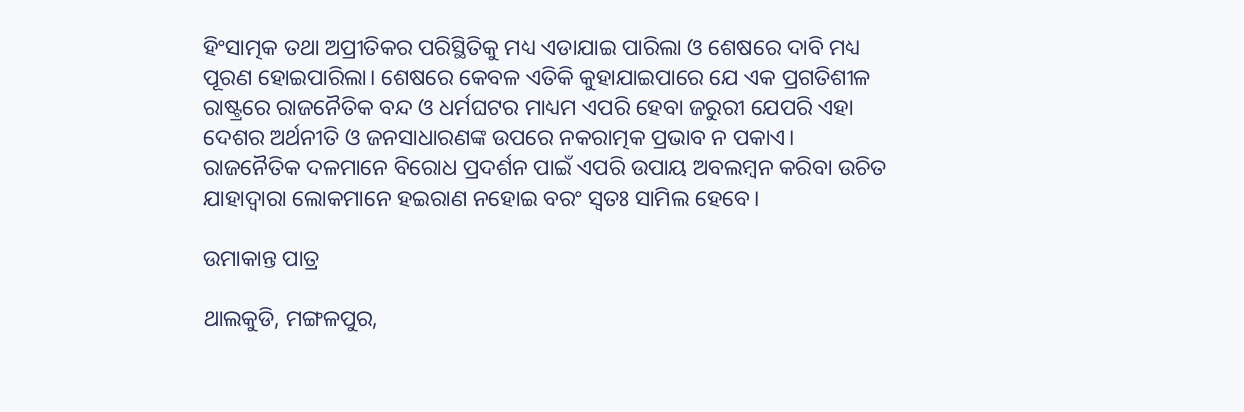ହିଂସାତ୍ମକ ତଥା ଅପ୍ରୀତିକର ପରିସ୍ଥିତିକୁ ମଧ୍ୟ ଏଡାଯାଇ ପାରିଲା ଓ ଶେଷରେ ଦାବି ମଧ୍ୟ ପୂରଣ ହୋଇପାରିଲା। ଶେଷରେ କେବଳ ଏତିକି କୁହାଯାଇପାରେ ଯେ ଏକ ପ୍ରଗତିଶୀଳ ରାଷ୍ଟ୍ରରେ ରାଜନୈତିକ ବନ୍ଦ ଓ ଧର୍ମଘଟର ମାଧ୍ୟମ ଏପରି ହେବା ଜରୁରୀ ଯେପରି ଏହା ଦେଶର ଅର୍ଥନୀତି ଓ ଜନସାଧାରଣଙ୍କ ଉପରେ ନକରାତ୍ମକ ପ୍ରଭାବ ନ ପକାଏ। ରାଜନୈତିକ ଦଳମାନେ ବିରୋଧ ପ୍ରଦର୍ଶନ ପାଇଁ ଏପରି ଉପାୟ ଅବଲମ୍ୱନ କରିବା ଉଚିତ‌ ଯାହାଦ୍ୱାରା ଲୋକମାନେ ହଇରାଣ ନହୋଇ ବରଂ ସ୍ୱତଃ ସାମିଲ‌ ହେବେ।

ଉମାକାନ୍ତ ପାତ୍ର

ଥାଲକୁଡି, ମଙ୍ଗଳପୁର,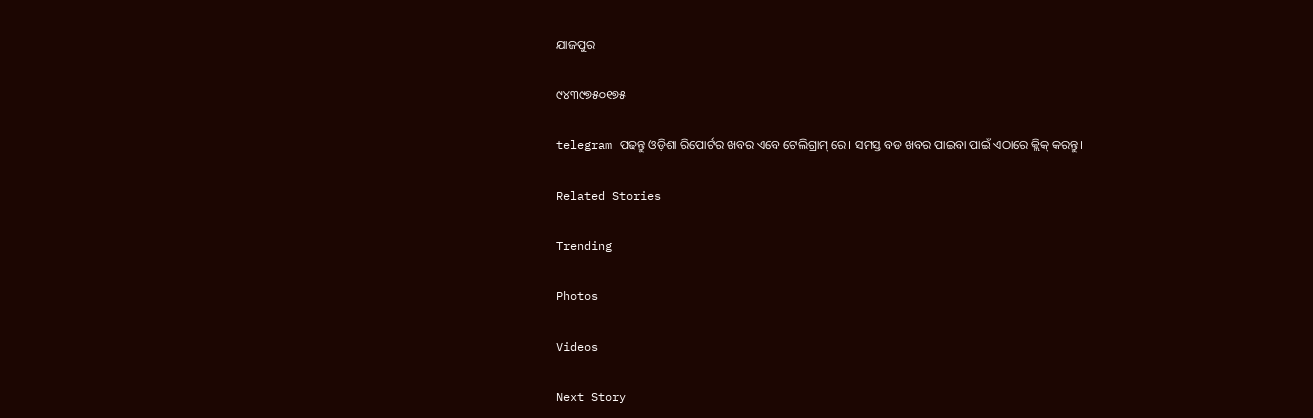ଯାଜପୁର

୯୪୩୯୭୫୦୧୭୫

telegram ପଢନ୍ତୁ ଓଡ଼ିଶା ରିପୋର୍ଟର ଖବର ଏବେ ଟେଲିଗ୍ରାମ୍ ରେ। ସମସ୍ତ ବଡ ଖବର ପାଇବା ପାଇଁ ଏଠାରେ କ୍ଲିକ୍ କରନ୍ତୁ।

Related Stories

Trending

Photos

Videos

Next Story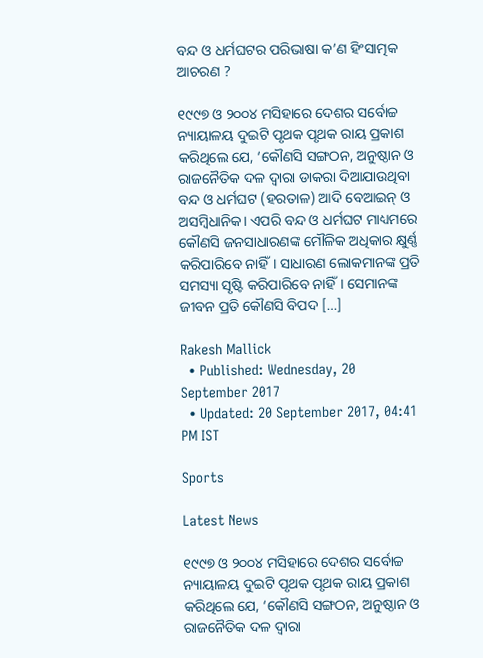ବନ୍ଦ ଓ ଧର୍ମଘଟର ପରିଭାଷା କ’ଣ ହିଂସାତ୍ମକ ଆଚରଣ ?

୧୯୯୭ ଓ ୨୦୦୪ ମସିହାରେ ଦେଶର ସର୍ବୋଚ୍ଚ ନ୍ୟାୟାଳୟ ଦୁଇଟି ପୃଥକ ପୃଥକ ରାୟ ପ୍ରକାଶ କରିଥିଲେ ଯେ, ‘କୌଣସି ସଙ୍ଗଠନ, ଅନୁଷ୍ଠାନ ଓ ରାଜନୈତିକ ଦଳ ଦ୍ୱାରା ଡାକରା ଦିଆଯାଉଥିବା ବନ୍ଦ ଓ ଧର୍ମଘଟ (ହରତାଳ) ଆଦି ବେଆଇନ୍‌ ଓ ଅସମ୍ୱିଧାନିକ। ଏପରି ବନ୍ଦ‌ ଓ ଧର୍ମଘଟ ମାଧ୍ୟମରେ କୌଣସି ଜନସାଧାରଣଙ୍କ ମୌଳିକ ଅଧିକାର କ୍ଷୁର୍ଣ୍ଣ କରିପାରିବେ ନାହିଁ। ସାଧାରଣ ଲୋକମାନଙ୍କ ପ୍ରତି ସମସ୍ୟା ସୃଷ୍ଟି କରିପାରିବେ ନାହିଁ। ସେମାନଙ୍କ ଜୀବନ ପ୍ରତି କୌଣସି ବିପଦ […]

Rakesh Mallick
  • Published: Wednesday, 20 September 2017
  • Updated: 20 September 2017, 04:41 PM IST

Sports

Latest News

୧୯୯୭ ଓ ୨୦୦୪ ମସିହାରେ ଦେଶର ସର୍ବୋଚ୍ଚ ନ୍ୟାୟାଳୟ ଦୁଇଟି ପୃଥକ ପୃଥକ ରାୟ ପ୍ରକାଶ କରିଥିଲେ ଯେ, ‘କୌଣସି ସଙ୍ଗଠନ, ଅନୁଷ୍ଠାନ ଓ ରାଜନୈତିକ ଦଳ ଦ୍ୱାରା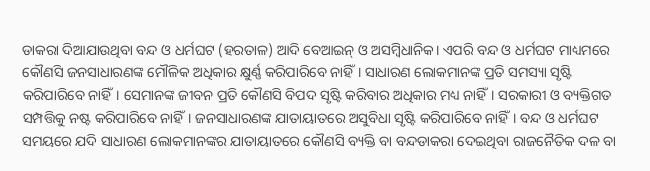ଡାକରା ଦିଆଯାଉଥିବା ବନ୍ଦ ଓ ଧର୍ମଘଟ (ହରତାଳ) ଆଦି ବେଆଇନ୍‌ ଓ ଅସମ୍ୱିଧାନିକ। ଏପରି ବନ୍ଦ‌ ଓ ଧର୍ମଘଟ ମାଧ୍ୟମରେ କୌଣସି ଜନସାଧାରଣଙ୍କ ମୌଳିକ ଅଧିକାର କ୍ଷୁର୍ଣ୍ଣ କରିପାରିବେ ନାହିଁ। ସାଧାରଣ ଲୋକମାନଙ୍କ ପ୍ରତି ସମସ୍ୟା ସୃଷ୍ଟି କରିପାରିବେ ନାହିଁ। ସେମାନଙ୍କ ଜୀବନ ପ୍ରତି କୌଣସି ବିପଦ ସୃଷ୍ଟି କରିବାର ଅଧିକାର ମଧ୍ୟ ନାହିଁ। ସରକାରୀ ଓ ବ୍ୟକ୍ତିଗତ ସମ୍ପତ୍ତିକୁ ନଷ୍ଟ କରିପାରିବେ ନାହିଁ। ଜନସାଧାରଣଙ୍କ ଯାତାୟାତରେ ଅସୁବିଧା ସୃଷ୍ଟି କରିପାରିବେ ନାହିଁ। ବନ୍ଦ‌ ଓ ଧର୍ମଘଟ ସମୟରେ ଯଦି ସାଧାରଣ ଲୋକମାନଙ୍କର ଯାତାୟାତରେ କୌଣସି ବ୍ୟକ୍ତି ବା ବନ୍ଦ‌ଡାକରା ଦେଇଥିବା ରାଜନୈତିକ ଦଳ ବା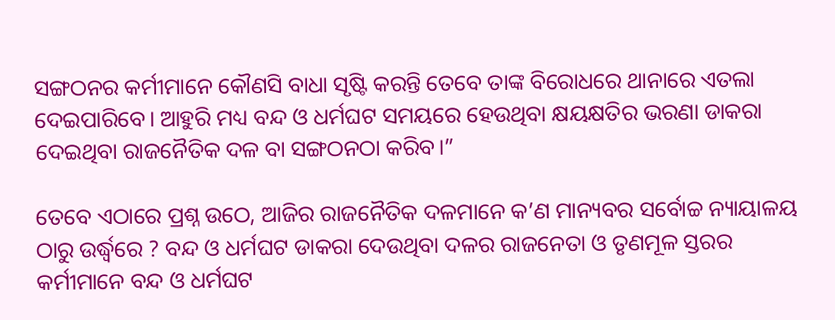ସଙ୍ଗଠନର କର୍ମୀମାନେ କୌଣସି ବାଧା ସୃଷ୍ଟି କରନ୍ତି ତେବେ ତାଙ୍କ ବିରୋଧରେ ଥାନାରେ ଏତଲା ଦେଇପାରିବେ। ଆହୁରି ମଧ୍ୟ ବନ୍ଦ‌ ଓ ଧର୍ମଘଟ ସମୟରେ ହେଉଥିବା କ୍ଷୟକ୍ଷତିର ଭରଣା ଡାକରା ଦେଇଥିବା ରାଜନୈତିକ ଦଳ ବା ସଙ୍ଗଠନଠା କରିବ।”

ତେବେ ଏଠାରେ ପ୍ରଶ୍ନ ଉଠେ, ଆଜିର ରାଜନୈତିକ ଦଳମାନେ କ’ଣ ମାନ୍ୟବର ସର୍ବୋଚ୍ଚ ନ୍ୟାୟାଳୟ ଠାରୁ ଉର୍ଦ୍ଧ୍ୱରେ ? ବନ୍ଦ ଓ ଧର୍ମଘଟ ଡାକରା ଦେଉଥିବା ଦଳର ରାଜନେତା ଓ ତୃଣମୂଳ ସ୍ତରର କର୍ମୀମାନେ ବନ୍ଦ‌ ଓ ଧର୍ମଘଟ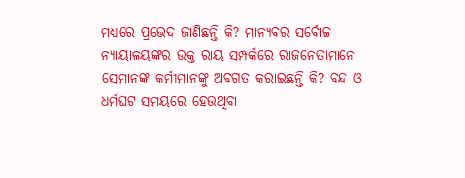ମଧ୍ୟରେ ପ୍ରଭେଦ ଜାଣିଛନ୍ତି କି? ମାନ୍ୟବର ସର୍ବୋଚ୍ଚ ନ୍ୟାୟାଳୟଙ୍କର ଉକ୍ତ ରାୟ ସମ୍ପର୍କରେ ରାଜନେତାମାନେ ସେମାନଙ୍କ କର୍ମୀମାନଙ୍କୁ ଅବଗତ କରାଇଛନ୍ତି କି? ବନ୍ଦ‌ ଓ ଧର୍ମଘଟ ସମୟରେ ହେଉଥିବା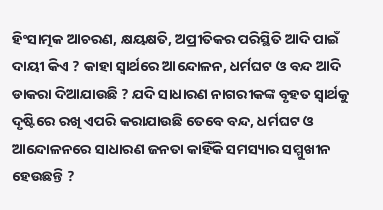ହିଂସାତ୍ମକ ଆଚରଣ, କ୍ଷୟକ୍ଷତି, ଅପ୍ରୀତିକର ପରିସ୍ଥିତି ଆଦି ପାଇଁ ଦାୟୀ କିଏ ? କାହା ସ୍ୱାର୍ଥରେ ଆନ୍ଦୋଳନ, ଧର୍ମଘଟ ଓ ବନ୍ଦ‌ ଆଦି ଡାକରା ଦିଆଯାଉଛି ? ଯଦି ସାଧାରଣ ନାଗରୀକଙ୍କ ବୃହତ ସ୍ୱାର୍ଥକୁ ଦୃଷ୍ଟିରେ ରଖି ଏପରି କରାଯାଉଛି ତେବେ ବନ୍ଦ‌, ଧର୍ମଘଟ ଓ ଆନ୍ଦୋଳନରେ ସାଧାରଣ ଜନତା କାହିଁକି ସମସ୍ୟାର ସମ୍ମୁଖୀନ ହେଉଛନ୍ତି ?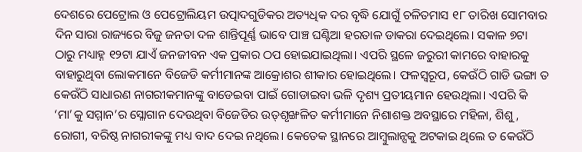ଦେଶରେ ପେଟ୍ରୋଲ ଓ ପେଟ୍ରୋଲିୟମ ଉତ୍ପାଦଗୁଡିକର ଅତ୍ୟଧିକ ଦର ବୃଦ୍ଧି ଯୋଗୁଁ ଚଳିତମାସ ୧୮ ତାରିଖ ସୋମବାର ଦିନ ସାରା ରାଜ୍ୟରେ ବିଜୁ ଜନତା ଦଳ ଶାନ୍ତିପୂର୍ଣ୍ଣ ଭାବେ ପାଞ୍ଚ ଘଣ୍ଟିଆ ହରତାଳ ଡାକରା ଦେଇଥିଲେ। ସକାଳ ୭ଟା ଠାରୁ ମଧ୍ୟାହ୍ନ ୧୨ଟା ଯାଏଁ ଜନଜୀବନ ଏକ ପ୍ରକାର ଠପ‌ ହୋଇଯାଇଥିଲା। ଏପରି ସ୍ଥଳେ ଜରୁରୀ କାମରେ ବାହାରକୁ ବାହାରୁଥିବା ଲୋକମାନେ ବିଜେଡି କର୍ମୀମାନଙ୍କ ଆକ୍ରୋଶର ଶୀକାର ହୋଇଥିଲେ। ଫଳସ୍ୱରୂପ, କେଉଁଠି ଗାଡି ଭଙ୍ଗା ତ କେଉଁଠି ସାଧାରଣ ନାଗରୀକମାନଙ୍କୁ ବାଡେଇବା ପାଇଁ ଗୋଡାଇବା ଭଳି ଦୃଶ୍ୟ ପ୍ରତୀୟମାନ ହେଉଥିଲା। ଏପରି କି ‘ମା’କୁ ସମ୍ମାନ’ର ସ୍ଳୋଗାନ ଦେଉଥିବା ବିଜେଡିର ଉତ୍‌ଶୃଙ୍ଖଳିତ କର୍ମୀମାନେ ନିଶାଶକ୍ତ ଅବସ୍ଥାରେ ମହିଳା, ଶିଶୁ, ରୋଗୀ, ବରିଷ୍ଠ ନାଗରୀକଙ୍କୁ ମଧ୍ୟ ବାଦ‌ ଦେଇ ନଥିଲେ। କେତେକ ସ୍ଥାନରେ ଆମ୍ୱୁଲାନ୍ସକୁ ଅଟକାଇ ଥିଲେ ତ କେଉଁଠି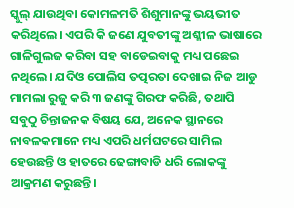ସ୍କୁଲ୍‌ ଯାଉଥିବା କୋମଳମତି ଶିଶୁମାନଙ୍କୁ ଭୟଭୀତ କରିଥିଲେ। ଏପରି କି ଜଣେ ଯୁବତୀଙ୍କୁ ଅଶ୍ଳୀଳ ଭାଷାରେ ଗାଳିଗୁଲଜ କରିବା ସହ ବାଡେଇବାକୁ ମଧ୍ୟ ପଛେଇ ନଥିଲେ। ଯଦିଓ ପୋଲିସ‌ ତତ୍ପରତା ଦେଖାଇ ନିଜ ଆଡୁ ମାମଲା ରୁଜୁ କରି ୩ ଜଣଙ୍କୁ ଗିରଫ କରିଛି, ତଥାପି ସବୁଠୁ ଚିନ୍ତାଜନକ ବିଷୟ ଯେ, ଅନେକ ସ୍ଥାନରେ ନାବଳକମାନେ ମଧ୍ୟ ଏପରି ଧର୍ମଘଟରେ ସାମିଲ‌ ହେଉଛନ୍ତି ଓ ହାତରେ ଢେଙ୍ଗାବାଡି ଧରି ଲୋକଙ୍କୁ ଆକ୍ରମଣ କରୁଛନ୍ତି।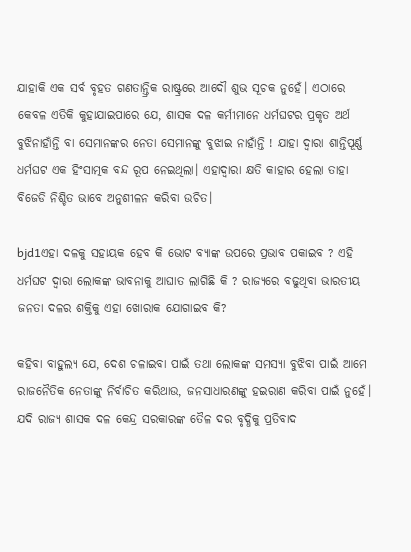ଯାହାକି ଏକ ସର୍ବ ବୃହତ ଗଣତାନ୍ତ୍ରିକ ରାଷ୍ଟ୍ରରେ ଆଦୌ ଶୁଭ ସୂଚକ ନୁହେଁ। ଏଠାରେ କେବଳ ଏତିକି କୁହାଯାଇପାରେ ଯେ, ଶାସକ ଦଳ କର୍ମୀମାନେ ଧର୍ମଘଟର ପ୍ରକୃତ ଅର୍ଥ ବୁଝିନାହାଁନ୍ତି ବା ସେମାନଙ୍କର ନେତା ସେମାନଙ୍କୁ ବୁଝାଇ ନାହାଁନ୍ତି ! ଯାହା ଦ୍ୱାରା ଶାନ୍ତିପୂର୍ଣ୍ଣ ଧର୍ମଘଟ ଏକ ହିଂସାତ୍ମକ ବନ୍ଦ‌ ରୂପ ନେଇଥିଲା। ଏହାଦ୍ୱାରା କ୍ଷତି କାହାର ହେଲା ତାହା ବିଜେଡି ନିଶ୍ଚିତ ଭାବେ ଅନୁଶୀଳନ କରିବା ଉଚିତ‌।

bjd1ଏହା ଦଳକୁ ସହାୟକ ହେବ କି ଭୋଟ‌ ବ୍ୟାଙ୍କ ଉପରେ ପ୍ରଭାବ ପକାଇବ ? ଏହି ଧର୍ମଘଟ ଦ୍ୱାରା ଲୋକଙ୍କ ଭାବନାକୁ ଆଘାତ ଲାଗିଛି କି ? ରାଜ୍ୟରେ ବଢୁଥିବା ଭାରତୀୟ ଜନତା ଦଳର ଶକ୍ତିକୁ ଏହା ଖୋରାକ‌ ଯୋଗାଇବ କି?

କହିବା ବାହୁଲ୍ୟ ଯେ, ଦେଶ ଚଳାଇବା ପାଇଁ ତଥା ଲୋକଙ୍କ ସମସ୍ୟା ବୁଝିବା ପାଇଁ ଆମେ ରାଜନୈତିକ ନେତାଙ୍କୁ ନିର୍ବାଚିତ କରିଥାଉ, ଜନସାଧାରଣଙ୍କୁ ହଇରାଣ କରିବା ପାଇଁ ନୁହେଁ। ଯଦି ରାଜ୍ୟ ଶାସକ ଦଳ କେନ୍ଦ୍ର ସରକାରଙ୍କ ତୈଳ ଦର ବୃଦ୍ଧିକୁ ପ୍ରତିବାଦ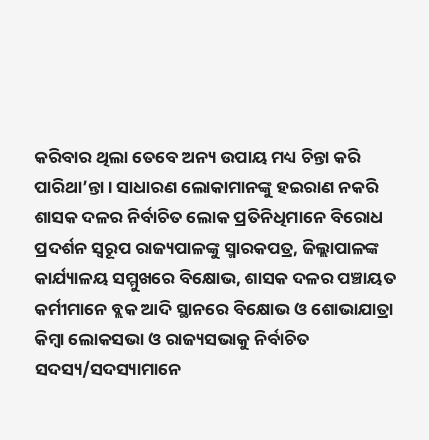କରିବାର ଥିଲା ତେବେ ଅନ୍ୟ ଉପାୟ ମଧ୍ୟ ଚିନ୍ତା କରି ପାରିଥା’ନ୍ତା। ସାଧାରଣ ଲୋକାମାନଙ୍କୁ ହଇରାଣ ନକରି ଶାସକ ଦଳର ନିର୍ବାଚିତ ଲୋକ ପ୍ରତିନିଧିମାନେ ବିରୋଧ ପ୍ରଦର୍ଶନ ସ୍ୱରୂପ ରାଜ୍ୟପାଳଙ୍କୁ ସ୍ମାରକପତ୍ର, ଜିଲ୍ଲାପାଳଙ୍କ କାର୍ଯ୍ୟାଳୟ ସମ୍ମୁଖରେ ବିକ୍ଷୋଭ, ଶାସକ ଦଳର ପଞ୍ଚାୟତ କର୍ମୀମାନେ ବ୍ଲକ‌ ଆଦି ସ୍ଥାନରେ ବିକ୍ଷୋଭ ଓ ଶୋଭାଯାତ୍ରା କିମ୍ୱା ଲୋକସଭା ଓ ରାଜ୍ୟସଭାକୁ ନିର୍ବାଚିତ ସଦସ୍ୟ/ସଦସ୍ୟାମାନେ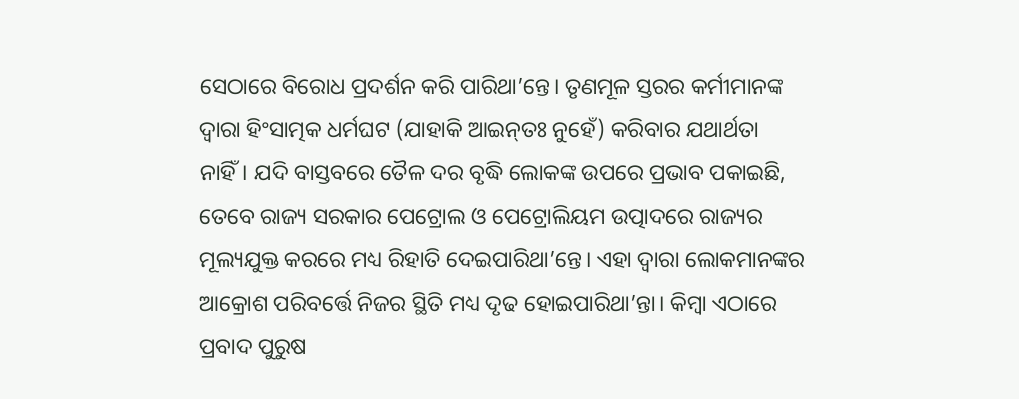ସେଠାରେ ବିରୋଧ ପ୍ରଦର୍ଶନ କରି ପାରିଥା’ନ୍ତେ। ତୃଣମୂଳ ସ୍ତରର କର୍ମୀମାନଙ୍କ ଦ୍ୱାରା ହିଂସାତ୍ମକ ଧର୍ମଘଟ (ଯାହାକି ଆଇନ୍‌ତଃ ନୁହେଁ) କରିବାର ଯଥାର୍ଥତା ନାହିଁ। ଯଦି ବାସ୍ତବରେ ତୈଳ ଦର ବୃଦ୍ଧି ଲୋକଙ୍କ ଉପରେ ପ୍ରଭାବ ପକାଇଛି, ତେବେ ରାଜ୍ୟ ସରକାର ପେଟ୍ରୋଲ‌ ଓ ପେଟ୍ରୋଲିୟମ ଉତ୍ପାଦରେ ରାଜ୍ୟର ମୂଲ୍ୟଯୁକ୍ତ କରରେ ମଧ୍ୟ ରିହାତି ଦେଇପାରିଥା’ନ୍ତେ। ଏହା ଦ୍ୱାରା ଲୋକମାନଙ୍କର ଆକ୍ରୋଶ ପରିବର୍ତ୍ତେ ନିଜର ସ୍ଥିତି ମଧ୍ୟ ଦୃଢ ହୋଇପାରିଥା’ନ୍ତା। କିମ୍ୱା ଏଠାରେ ପ୍ରବାଦ ପୁରୁଷ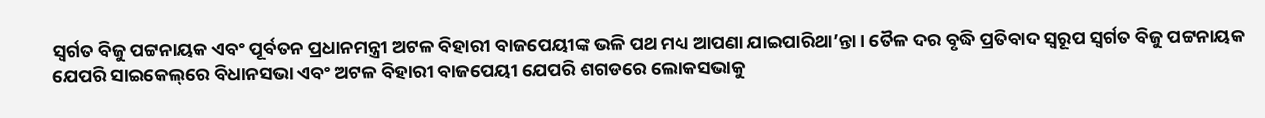ସ୍ୱର୍ଗତ ବିଜୁ ପଟ୍ଟନାୟକ ଏବଂ ପୂର୍ବତନ ପ୍ରଧାନମନ୍ତ୍ରୀ ଅଟଳ ବିହାରୀ ବାଜପେୟୀଙ୍କ ଭଳି ପଥ ମଧ୍ୟ ଆପଣା ଯାଇପାରିଥା’ନ୍ତା। ତୈଳ ଦର ବୃଦ୍ଧି ପ୍ରତିବାଦ ସ୍ୱରୂପ ସ୍ୱର୍ଗତ ବିଜୁ ପଟ୍ଟନାୟକ ଯେପରି ସାଇକେଲ୍‌ରେ ବିଧାନସଭା ଏବଂ ଅଟଳ ବିହାରୀ ବାଜପେୟୀ ଯେପରି ଶଗଡରେ ଲୋକସଭାକୁ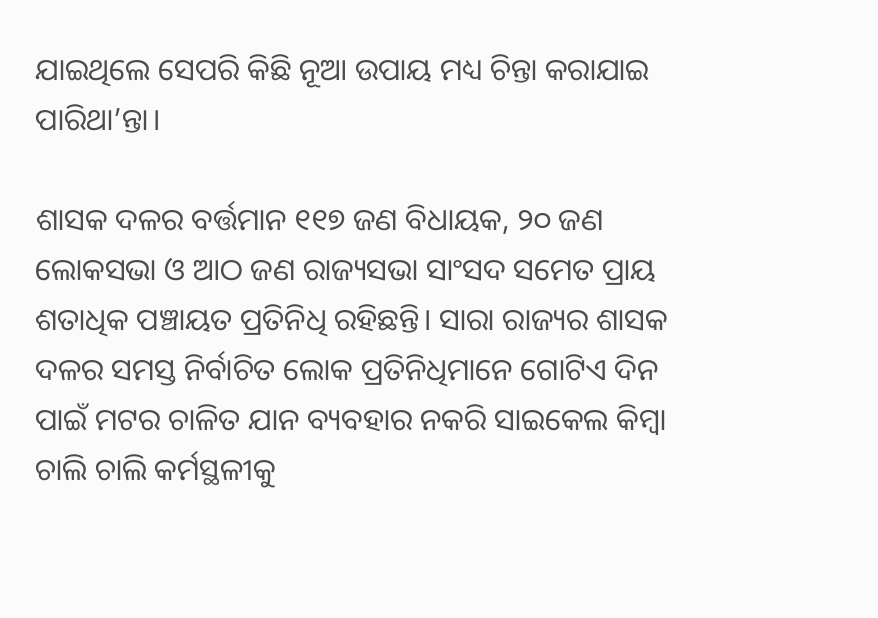ଯାଇଥିଲେ ସେପରି କିଛି ନୂଆ ଉପାୟ ମଧ୍ୟ ଚିନ୍ତା କରାଯାଇ ପାରିଥା’ନ୍ତା।

ଶାସକ ଦଳର ବର୍ତ୍ତମାନ ୧୧୭ ଜଣ ବିଧାୟକ, ୨୦ ଜଣ ଲୋକସଭା ଓ ଆଠ ଜଣ ରାଜ୍ୟସଭା ସାଂସଦ ସମେତ ପ୍ରାୟ ଶତାଧିକ ପଞ୍ଚାୟତ ପ୍ରତିନିଧି ରହିଛନ୍ତି। ସାରା ରାଜ୍ୟର ଶାସକ ଦଳର ସମସ୍ତ ନିର୍ବାଚିତ ଲୋକ ପ୍ରତିନିଧିମାନେ ଗୋଟିଏ ଦିନ ପାଇଁ ମଟର ଚାଳିତ ଯାନ ବ୍ୟବହାର ନକରି ସାଇକେଲ କିମ୍ୱା ଚାଲି ଚାଲି କର୍ମସ୍ଥଳୀକୁ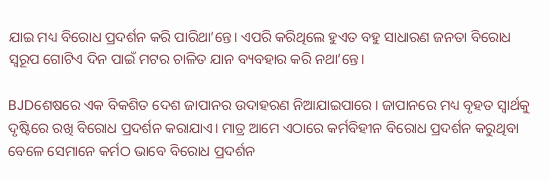ଯାଇ ମଧ୍ୟ ବିରୋଧ ପ୍ରଦର୍ଶନ କରି ପାରିଥା’ନ୍ତେ। ଏପରି କରିଥିଲେ ହୁଏତ ବହୁ ସାଧାରଣ ଜନତା ବିରୋଧ ସ୍ୱରୂପ ଗୋଟିଏ ଦିନ ପାଇଁ ମଟର ଚାଳିତ ଯାନ ବ୍ୟବହାର କରି ନଥା’ନ୍ତେ।

BJDଶେଷରେ ଏକ ବିକଶିତ ଦେଶ ଜାପାନର ଉଦାହରଣ ନିଆଯାଇପାରେ। ଜାପାନରେ ମଧ୍ୟ ବୃହତ ସ୍ୱାର୍ଥକୁ ଦୃଷ୍ଟିରେ ରଖି ବିରୋଧ ପ୍ରଦର୍ଶନ କରାଯାଏ। ମାତ୍ର ଆମେ ଏଠାରେ କର୍ମବିହୀନ ବିରୋଧ ପ୍ରଦର୍ଶନ କରୁଥିବା ବେଳେ ସେମାନେ କର୍ମଠ ଭାବେ ବିରୋଧ ପ୍ରଦର୍ଶନ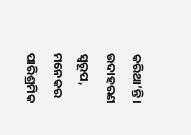କରିଥା’ନ୍ତି। ଉଦାହରଣ ସ୍ୱରୂପ, ମନେକର ପାରିଶ୍ରମିକ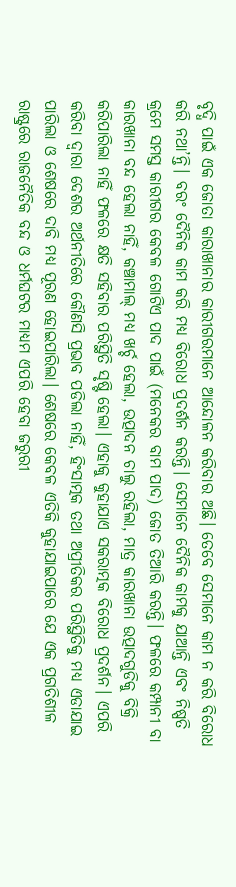ବୃଦ୍ଧି ପାଇଁ ଏକ ଜୋତା କାରାଖାନାର କାରୀଗରମାନେ ଆନ୍ଦୋଳନ କରିବାର ଅଛି। ତେବେ ସେମାନେ କାମ ନ କରି ବିରୋଧ କରି ନଥା’ନ୍ତି। ବରଂ ଦୈନିକ କାମ କରି ମଧ୍ୟ ବିରୋଧ ପ୍ରଦର୍ଶନ କରନ୍ତି। ସେମାନେ ଦୈନିକ କାମକୁ ଯାଆନ୍ତି ଏବଂ ନିଷ୍ପତି କ୍ରମେ ସମସ୍ତ କାରୀଗର କେବଳ ଗୋଟିଏ ପାଦ ପାଇଁ (ମନେକର ବାମ ପାଦ) ଜୋତ ତିଆରି କରନ୍ତି। ଫଳରେ କମ୍ପାନୀ ବା କାରଖାନା ବନ୍ଦ ହେଲା ନାହିଁ, କଞ୍ଚାମାଲ୍‌ ମଧ୍ୟ ଖର୍ଚ୍ଚ ହେଲା, ଉତ୍ପାଦନ ଚାଲୁ ରହିଲା, ମାତ୍ର କାରଖାନା ଉତ୍ପାଦଗୁଡିକୁ ବିକ୍ରି କରିପାରିଲା ନାହିଁ ଫଳରେ କ୍ଷତି ସହିବାର ପରିସ୍ଥିତି ସୃଷ୍ଟି ହେଲା। ଏହାକୁ କୁହାଯାଏ ସକରାତ୍ମକ ବିରୋଧ ପ୍ରଦର୍ଶନ। ଏପରି କରିବା ଦ୍ୱାରା ଦେଶର ଅର୍ଥନୀତିରେ କୌଣସି ପ୍ରଭାବ ପଡିଲା ନାହିଁ, ହିଂସାତ୍ମକ ତଥା ଅପ୍ରୀତିକର ପରିସ୍ଥିତିକୁ ମଧ୍ୟ ଏଡାଯାଇ ପାରିଲା ଓ ଶେଷରେ ଦାବି ମଧ୍ୟ ପୂରଣ ହୋଇପାରିଲା। ଶେଷରେ କେବଳ ଏତିକି କୁହାଯାଇପାରେ ଯେ ଏକ ପ୍ରଗତିଶୀଳ ରାଷ୍ଟ୍ରରେ ରାଜନୈତିକ ବନ୍ଦ ଓ ଧର୍ମଘଟର ମାଧ୍ୟମ ଏପରି ହେବା ଜରୁରୀ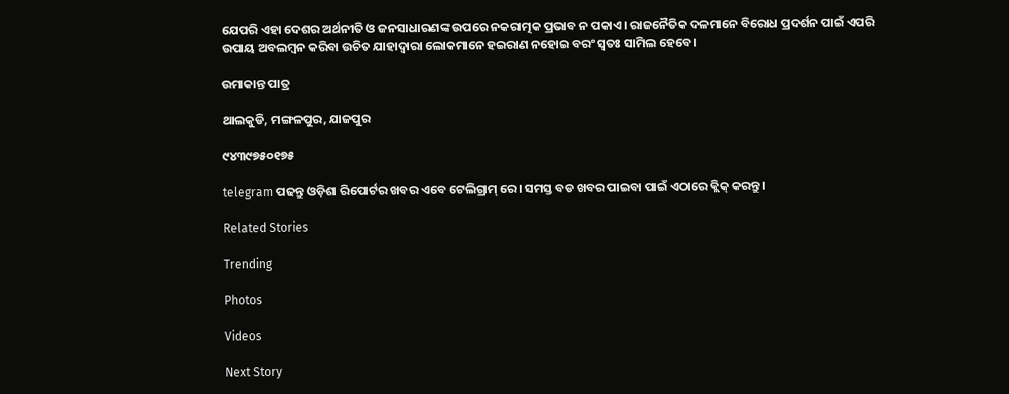ଯେପରି ଏହା ଦେଶର ଅର୍ଥନୀତି ଓ ଜନସାଧାରଣଙ୍କ ଉପରେ ନକରାତ୍ମକ ପ୍ରଭାବ ନ ପକାଏ। ରାଜନୈତିକ ଦଳମାନେ ବିରୋଧ ପ୍ରଦର୍ଶନ ପାଇଁ ଏପରି ଉପାୟ ଅବଲମ୍ୱନ କରିବା ଉଚିତ‌ ଯାହାଦ୍ୱାରା ଲୋକମାନେ ହଇରାଣ ନହୋଇ ବରଂ ସ୍ୱତଃ ସାମିଲ‌ ହେବେ।

ଉମାକାନ୍ତ ପାତ୍ର

ଥାଲକୁଡି, ମଙ୍ଗଳପୁର, ଯାଜପୁର

୯୪୩୯୭୫୦୧୭୫

telegram ପଢନ୍ତୁ ଓଡ଼ିଶା ରିପୋର୍ଟର ଖବର ଏବେ ଟେଲିଗ୍ରାମ୍ ରେ। ସମସ୍ତ ବଡ ଖବର ପାଇବା ପାଇଁ ଏଠାରେ କ୍ଲିକ୍ କରନ୍ତୁ।

Related Stories

Trending

Photos

Videos

Next Story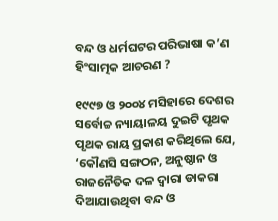ବନ୍ଦ ଓ ଧର୍ମଘଟର ପରିଭାଷା କ’ଣ ହିଂସାତ୍ମକ ଆଚରଣ ?

୧୯୯୭ ଓ ୨୦୦୪ ମସିହାରେ ଦେଶର ସର୍ବୋଚ୍ଚ ନ୍ୟାୟାଳୟ ଦୁଇଟି ପୃଥକ ପୃଥକ ରାୟ ପ୍ରକାଶ କରିଥିଲେ ଯେ, ‘କୌଣସି ସଙ୍ଗଠନ, ଅନୁଷ୍ଠାନ ଓ ରାଜନୈତିକ ଦଳ ଦ୍ୱାରା ଡାକରା ଦିଆଯାଉଥିବା ବନ୍ଦ ଓ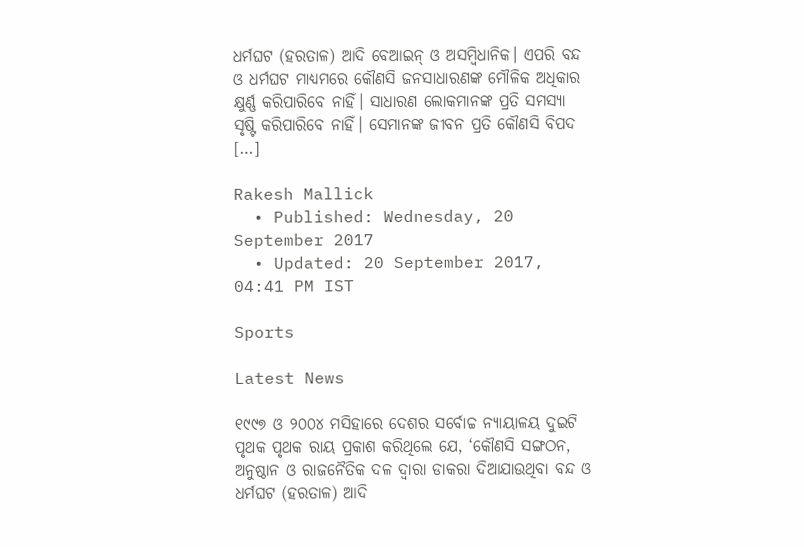ଧର୍ମଘଟ (ହରତାଳ) ଆଦି ବେଆଇନ୍‌ ଓ ଅସମ୍ୱିଧାନିକ। ଏପରି ବନ୍ଦ‌ ଓ ଧର୍ମଘଟ ମାଧ୍ୟମରେ କୌଣସି ଜନସାଧାରଣଙ୍କ ମୌଳିକ ଅଧିକାର କ୍ଷୁର୍ଣ୍ଣ କରିପାରିବେ ନାହିଁ। ସାଧାରଣ ଲୋକମାନଙ୍କ ପ୍ରତି ସମସ୍ୟା ସୃଷ୍ଟି କରିପାରିବେ ନାହିଁ। ସେମାନଙ୍କ ଜୀବନ ପ୍ରତି କୌଣସି ବିପଦ […]

Rakesh Mallick
  • Published: Wednesday, 20 September 2017
  • Updated: 20 September 2017, 04:41 PM IST

Sports

Latest News

୧୯୯୭ ଓ ୨୦୦୪ ମସିହାରେ ଦେଶର ସର୍ବୋଚ୍ଚ ନ୍ୟାୟାଳୟ ଦୁଇଟି ପୃଥକ ପୃଥକ ରାୟ ପ୍ରକାଶ କରିଥିଲେ ଯେ, ‘କୌଣସି ସଙ୍ଗଠନ, ଅନୁଷ୍ଠାନ ଓ ରାଜନୈତିକ ଦଳ ଦ୍ୱାରା ଡାକରା ଦିଆଯାଉଥିବା ବନ୍ଦ ଓ ଧର୍ମଘଟ (ହରତାଳ) ଆଦି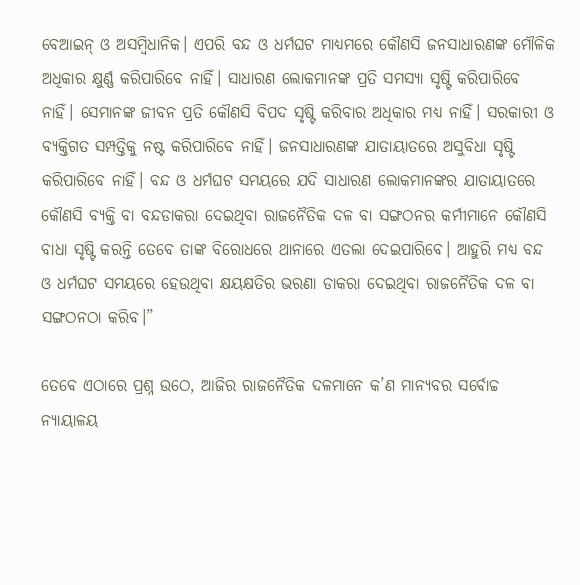ବେଆଇନ୍‌ ଓ ଅସମ୍ୱିଧାନିକ। ଏପରି ବନ୍ଦ‌ ଓ ଧର୍ମଘଟ ମାଧ୍ୟମରେ କୌଣସି ଜନସାଧାରଣଙ୍କ ମୌଳିକ ଅଧିକାର କ୍ଷୁର୍ଣ୍ଣ କରିପାରିବେ ନାହିଁ। ସାଧାରଣ ଲୋକମାନଙ୍କ ପ୍ରତି ସମସ୍ୟା ସୃଷ୍ଟି କରିପାରିବେ ନାହିଁ। ସେମାନଙ୍କ ଜୀବନ ପ୍ରତି କୌଣସି ବିପଦ ସୃଷ୍ଟି କରିବାର ଅଧିକାର ମଧ୍ୟ ନାହିଁ। ସରକାରୀ ଓ ବ୍ୟକ୍ତିଗତ ସମ୍ପତ୍ତିକୁ ନଷ୍ଟ କରିପାରିବେ ନାହିଁ। ଜନସାଧାରଣଙ୍କ ଯାତାୟାତରେ ଅସୁବିଧା ସୃଷ୍ଟି କରିପାରିବେ ନାହିଁ। ବନ୍ଦ‌ ଓ ଧର୍ମଘଟ ସମୟରେ ଯଦି ସାଧାରଣ ଲୋକମାନଙ୍କର ଯାତାୟାତରେ କୌଣସି ବ୍ୟକ୍ତି ବା ବନ୍ଦ‌ଡାକରା ଦେଇଥିବା ରାଜନୈତିକ ଦଳ ବା ସଙ୍ଗଠନର କର୍ମୀମାନେ କୌଣସି ବାଧା ସୃଷ୍ଟି କରନ୍ତି ତେବେ ତାଙ୍କ ବିରୋଧରେ ଥାନାରେ ଏତଲା ଦେଇପାରିବେ। ଆହୁରି ମଧ୍ୟ ବନ୍ଦ‌ ଓ ଧର୍ମଘଟ ସମୟରେ ହେଉଥିବା କ୍ଷୟକ୍ଷତିର ଭରଣା ଡାକରା ଦେଇଥିବା ରାଜନୈତିକ ଦଳ ବା ସଙ୍ଗଠନଠା କରିବ।”

ତେବେ ଏଠାରେ ପ୍ରଶ୍ନ ଉଠେ, ଆଜିର ରାଜନୈତିକ ଦଳମାନେ କ’ଣ ମାନ୍ୟବର ସର୍ବୋଚ୍ଚ ନ୍ୟାୟାଳୟ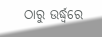ଠାରୁ ଉର୍ଦ୍ଧ୍ୱରେ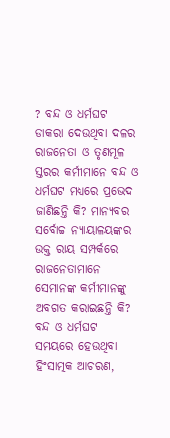? ବନ୍ଦ ଓ ଧର୍ମଘଟ ଡାକରା ଦେଉଥିବା ଦଳର ରାଜନେତା ଓ ତୃଣମୂଳ ସ୍ତରର କର୍ମୀମାନେ ବନ୍ଦ‌ ଓ ଧର୍ମଘଟ ମଧ୍ୟରେ ପ୍ରଭେଦ ଜାଣିଛନ୍ତି କି? ମାନ୍ୟବର ସର୍ବୋଚ୍ଚ ନ୍ୟାୟାଳୟଙ୍କର ଉକ୍ତ ରାୟ ସମ୍ପର୍କରେ ରାଜନେତାମାନେ ସେମାନଙ୍କ କର୍ମୀମାନଙ୍କୁ ଅବଗତ କରାଇଛନ୍ତି କି? ବନ୍ଦ‌ ଓ ଧର୍ମଘଟ ସମୟରେ ହେଉଥିବା ହିଂସାତ୍ମକ ଆଚରଣ,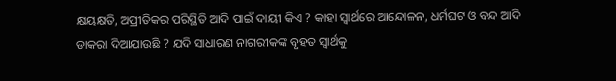କ୍ଷୟକ୍ଷତି, ଅପ୍ରୀତିକର ପରିସ୍ଥିତି ଆଦି ପାଇଁ ଦାୟୀ କିଏ ? କାହା ସ୍ୱାର୍ଥରେ ଆନ୍ଦୋଳନ, ଧର୍ମଘଟ ଓ ବନ୍ଦ‌ ଆଦି ଡାକରା ଦିଆଯାଉଛି ? ଯଦି ସାଧାରଣ ନାଗରୀକଙ୍କ ବୃହତ ସ୍ୱାର୍ଥକୁ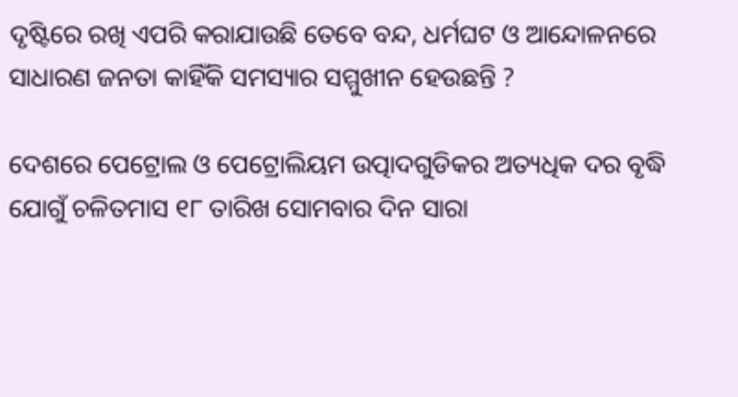ଦୃଷ୍ଟିରେ ରଖି ଏପରି କରାଯାଉଛି ତେବେ ବନ୍ଦ‌, ଧର୍ମଘଟ ଓ ଆନ୍ଦୋଳନରେ ସାଧାରଣ ଜନତା କାହିଁକି ସମସ୍ୟାର ସମ୍ମୁଖୀନ ହେଉଛନ୍ତି ?

ଦେଶରେ ପେଟ୍ରୋଲ ଓ ପେଟ୍ରୋଲିୟମ ଉତ୍ପାଦଗୁଡିକର ଅତ୍ୟଧିକ ଦର ବୃଦ୍ଧି ଯୋଗୁଁ ଚଳିତମାସ ୧୮ ତାରିଖ ସୋମବାର ଦିନ ସାରା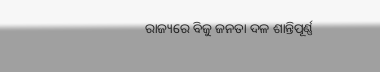ରାଜ୍ୟରେ ବିଜୁ ଜନତା ଦଳ ଶାନ୍ତିପୂର୍ଣ୍ଣ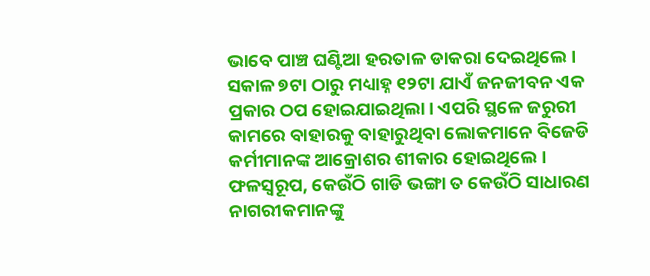ଭାବେ ପାଞ୍ଚ ଘଣ୍ଟିଆ ହରତାଳ ଡାକରା ଦେଇଥିଲେ। ସକାଳ ୭ଟା ଠାରୁ ମଧ୍ୟାହ୍ନ ୧୨ଟା ଯାଏଁ ଜନଜୀବନ ଏକ ପ୍ରକାର ଠପ‌ ହୋଇଯାଇଥିଲା। ଏପରି ସ୍ଥଳେ ଜରୁରୀ କାମରେ ବାହାରକୁ ବାହାରୁଥିବା ଲୋକମାନେ ବିଜେଡି କର୍ମୀମାନଙ୍କ ଆକ୍ରୋଶର ଶୀକାର ହୋଇଥିଲେ। ଫଳସ୍ୱରୂପ, କେଉଁଠି ଗାଡି ଭଙ୍ଗା ତ କେଉଁଠି ସାଧାରଣ ନାଗରୀକମାନଙ୍କୁ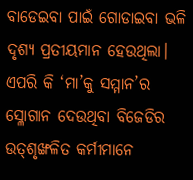ବାଡେଇବା ପାଇଁ ଗୋଡାଇବା ଭଳି ଦୃଶ୍ୟ ପ୍ରତୀୟମାନ ହେଉଥିଲା। ଏପରି କି ‘ମା’କୁ ସମ୍ମାନ’ର ସ୍ଳୋଗାନ ଦେଉଥିବା ବିଜେଡିର ଉତ୍‌ଶୃଙ୍ଖଳିତ କର୍ମୀମାନେ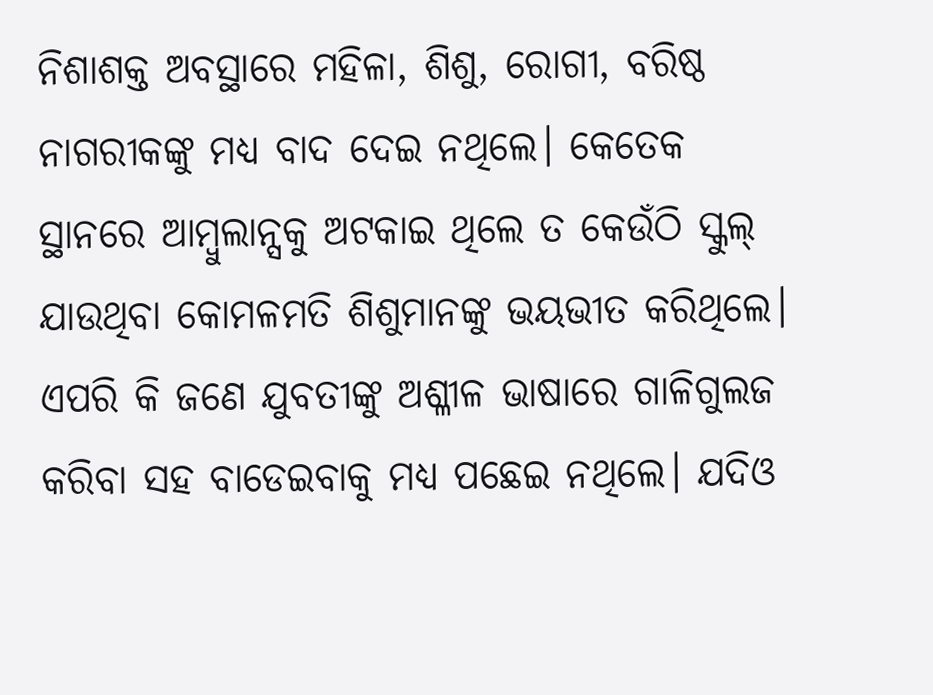ନିଶାଶକ୍ତ ଅବସ୍ଥାରେ ମହିଳା, ଶିଶୁ, ରୋଗୀ, ବରିଷ୍ଠ ନାଗରୀକଙ୍କୁ ମଧ୍ୟ ବାଦ‌ ଦେଇ ନଥିଲେ। କେତେକ ସ୍ଥାନରେ ଆମ୍ୱୁଲାନ୍ସକୁ ଅଟକାଇ ଥିଲେ ତ କେଉଁଠି ସ୍କୁଲ୍‌ ଯାଉଥିବା କୋମଳମତି ଶିଶୁମାନଙ୍କୁ ଭୟଭୀତ କରିଥିଲେ। ଏପରି କି ଜଣେ ଯୁବତୀଙ୍କୁ ଅଶ୍ଳୀଳ ଭାଷାରେ ଗାଳିଗୁଲଜ କରିବା ସହ ବାଡେଇବାକୁ ମଧ୍ୟ ପଛେଇ ନଥିଲେ। ଯଦିଓ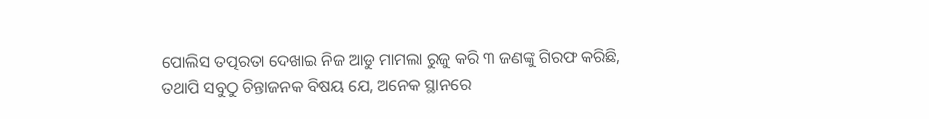ପୋଲିସ‌ ତତ୍ପରତା ଦେଖାଇ ନିଜ ଆଡୁ ମାମଲା ରୁଜୁ କରି ୩ ଜଣଙ୍କୁ ଗିରଫ କରିଛି, ତଥାପି ସବୁଠୁ ଚିନ୍ତାଜନକ ବିଷୟ ଯେ, ଅନେକ ସ୍ଥାନରେ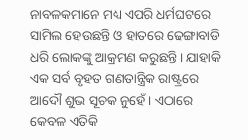ନାବଳକମାନେ ମଧ୍ୟ ଏପରି ଧର୍ମଘଟରେ ସାମିଲ‌ ହେଉଛନ୍ତି ଓ ହାତରେ ଢେଙ୍ଗାବାଡି ଧରି ଲୋକଙ୍କୁ ଆକ୍ରମଣ କରୁଛନ୍ତି। ଯାହାକି ଏକ ସର୍ବ ବୃହତ ଗଣତାନ୍ତ୍ରିକ ରାଷ୍ଟ୍ରରେ ଆଦୌ ଶୁଭ ସୂଚକ ନୁହେଁ। ଏଠାରେ କେବଳ ଏତିକି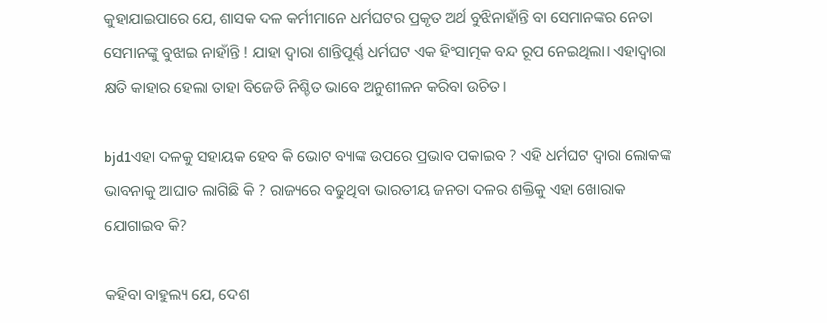କୁହାଯାଇପାରେ ଯେ, ଶାସକ ଦଳ କର୍ମୀମାନେ ଧର୍ମଘଟର ପ୍ରକୃତ ଅର୍ଥ ବୁଝିନାହାଁନ୍ତି ବା ସେମାନଙ୍କର ନେତା ସେମାନଙ୍କୁ ବୁଝାଇ ନାହାଁନ୍ତି ! ଯାହା ଦ୍ୱାରା ଶାନ୍ତିପୂର୍ଣ୍ଣ ଧର୍ମଘଟ ଏକ ହିଂସାତ୍ମକ ବନ୍ଦ‌ ରୂପ ନେଇଥିଲା। ଏହାଦ୍ୱାରା କ୍ଷତି କାହାର ହେଲା ତାହା ବିଜେଡି ନିଶ୍ଚିତ ଭାବେ ଅନୁଶୀଳନ କରିବା ଉଚିତ‌।

bjd1ଏହା ଦଳକୁ ସହାୟକ ହେବ କି ଭୋଟ‌ ବ୍ୟାଙ୍କ ଉପରେ ପ୍ରଭାବ ପକାଇବ ? ଏହି ଧର୍ମଘଟ ଦ୍ୱାରା ଲୋକଙ୍କ ଭାବନାକୁ ଆଘାତ ଲାଗିଛି କି ? ରାଜ୍ୟରେ ବଢୁଥିବା ଭାରତୀୟ ଜନତା ଦଳର ଶକ୍ତିକୁ ଏହା ଖୋରାକ‌ ଯୋଗାଇବ କି?

କହିବା ବାହୁଲ୍ୟ ଯେ, ଦେଶ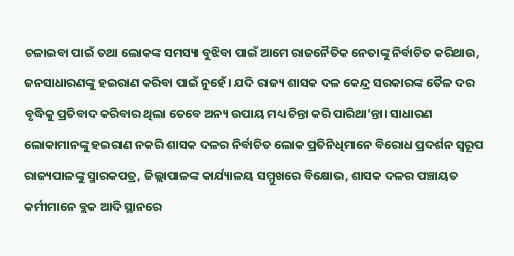ଚଳାଇବା ପାଇଁ ତଥା ଲୋକଙ୍କ ସମସ୍ୟା ବୁଝିବା ପାଇଁ ଆମେ ରାଜନୈତିକ ନେତାଙ୍କୁ ନିର୍ବାଚିତ କରିଥାଉ, ଜନସାଧାରଣଙ୍କୁ ହଇରାଣ କରିବା ପାଇଁ ନୁହେଁ। ଯଦି ରାଜ୍ୟ ଶାସକ ଦଳ କେନ୍ଦ୍ର ସରକାରଙ୍କ ତୈଳ ଦର ବୃଦ୍ଧିକୁ ପ୍ରତିବାଦ କରିବାର ଥିଲା ତେବେ ଅନ୍ୟ ଉପାୟ ମଧ୍ୟ ଚିନ୍ତା କରି ପାରିଥା’ନ୍ତା। ସାଧାରଣ ଲୋକାମାନଙ୍କୁ ହଇରାଣ ନକରି ଶାସକ ଦଳର ନିର୍ବାଚିତ ଲୋକ ପ୍ରତିନିଧିମାନେ ବିରୋଧ ପ୍ରଦର୍ଶନ ସ୍ୱରୂପ ରାଜ୍ୟପାଳଙ୍କୁ ସ୍ମାରକପତ୍ର, ଜିଲ୍ଲାପାଳଙ୍କ କାର୍ଯ୍ୟାଳୟ ସମ୍ମୁଖରେ ବିକ୍ଷୋଭ, ଶାସକ ଦଳର ପଞ୍ଚାୟତ କର୍ମୀମାନେ ବ୍ଲକ‌ ଆଦି ସ୍ଥାନରେ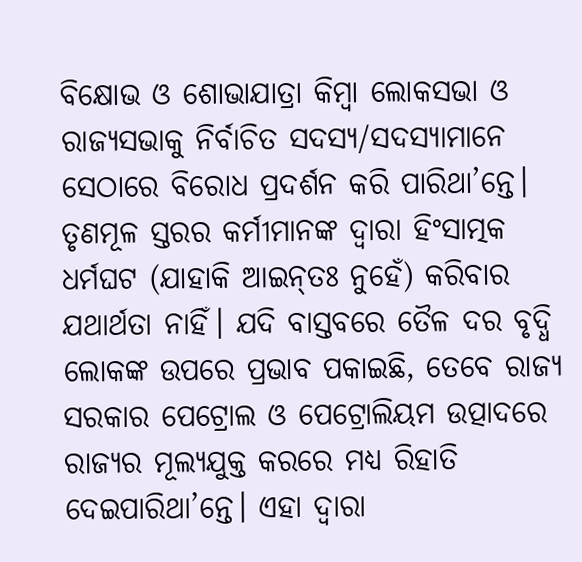ବିକ୍ଷୋଭ ଓ ଶୋଭାଯାତ୍ରା କିମ୍ୱା ଲୋକସଭା ଓ ରାଜ୍ୟସଭାକୁ ନିର୍ବାଚିତ ସଦସ୍ୟ/ସଦସ୍ୟାମାନେ ସେଠାରେ ବିରୋଧ ପ୍ରଦର୍ଶନ କରି ପାରିଥା’ନ୍ତେ। ତୃଣମୂଳ ସ୍ତରର କର୍ମୀମାନଙ୍କ ଦ୍ୱାରା ହିଂସାତ୍ମକ ଧର୍ମଘଟ (ଯାହାକି ଆଇନ୍‌ତଃ ନୁହେଁ) କରିବାର ଯଥାର୍ଥତା ନାହିଁ। ଯଦି ବାସ୍ତବରେ ତୈଳ ଦର ବୃଦ୍ଧି ଲୋକଙ୍କ ଉପରେ ପ୍ରଭାବ ପକାଇଛି, ତେବେ ରାଜ୍ୟ ସରକାର ପେଟ୍ରୋଲ‌ ଓ ପେଟ୍ରୋଲିୟମ ଉତ୍ପାଦରେ ରାଜ୍ୟର ମୂଲ୍ୟଯୁକ୍ତ କରରେ ମଧ୍ୟ ରିହାତି ଦେଇପାରିଥା’ନ୍ତେ। ଏହା ଦ୍ୱାରା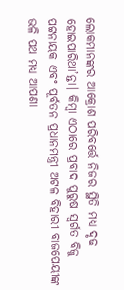ଲୋକମାନଙ୍କର ଆକ୍ରୋଶ ପରିବର୍ତ୍ତେ ନିଜର ସ୍ଥିତି ମଧ୍ୟ ଦୃଢ ହୋଇପାରିଥା’ନ୍ତା। କିମ୍ୱା ଏଠାରେ ପ୍ରବାଦ ପୁରୁଷ ସ୍ୱର୍ଗତ ବିଜୁ ପଟ୍ଟନାୟକ ଏବଂ ପୂର୍ବତନ ପ୍ରଧାନମନ୍ତ୍ରୀ ଅଟଳ ବିହାରୀ ବାଜପେୟୀଙ୍କ ଭଳି ପଥ ମଧ୍ୟ ଆପଣା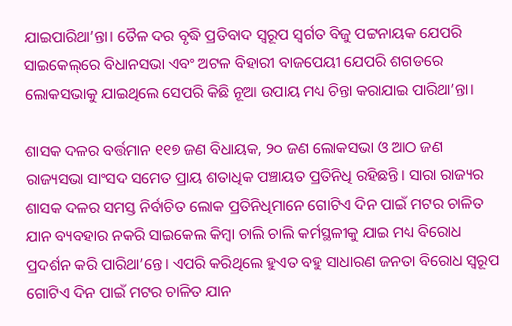ଯାଇପାରିଥା’ନ୍ତା। ତୈଳ ଦର ବୃଦ୍ଧି ପ୍ରତିବାଦ ସ୍ୱରୂପ ସ୍ୱର୍ଗତ ବିଜୁ ପଟ୍ଟନାୟକ ଯେପରି ସାଇକେଲ୍‌ରେ ବିଧାନସଭା ଏବଂ ଅଟଳ ବିହାରୀ ବାଜପେୟୀ ଯେପରି ଶଗଡରେ ଲୋକସଭାକୁ ଯାଇଥିଲେ ସେପରି କିଛି ନୂଆ ଉପାୟ ମଧ୍ୟ ଚିନ୍ତା କରାଯାଇ ପାରିଥା’ନ୍ତା।

ଶାସକ ଦଳର ବର୍ତ୍ତମାନ ୧୧୭ ଜଣ ବିଧାୟକ, ୨୦ ଜଣ ଲୋକସଭା ଓ ଆଠ ଜଣ ରାଜ୍ୟସଭା ସାଂସଦ ସମେତ ପ୍ରାୟ ଶତାଧିକ ପଞ୍ଚାୟତ ପ୍ରତିନିଧି ରହିଛନ୍ତି। ସାରା ରାଜ୍ୟର ଶାସକ ଦଳର ସମସ୍ତ ନିର୍ବାଚିତ ଲୋକ ପ୍ରତିନିଧିମାନେ ଗୋଟିଏ ଦିନ ପାଇଁ ମଟର ଚାଳିତ ଯାନ ବ୍ୟବହାର ନକରି ସାଇକେଲ କିମ୍ୱା ଚାଲି ଚାଲି କର୍ମସ୍ଥଳୀକୁ ଯାଇ ମଧ୍ୟ ବିରୋଧ ପ୍ରଦର୍ଶନ କରି ପାରିଥା’ନ୍ତେ। ଏପରି କରିଥିଲେ ହୁଏତ ବହୁ ସାଧାରଣ ଜନତା ବିରୋଧ ସ୍ୱରୂପ ଗୋଟିଏ ଦିନ ପାଇଁ ମଟର ଚାଳିତ ଯାନ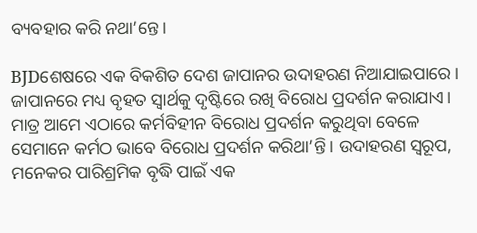ବ୍ୟବହାର କରି ନଥା’ନ୍ତେ।

BJDଶେଷରେ ଏକ ବିକଶିତ ଦେଶ ଜାପାନର ଉଦାହରଣ ନିଆଯାଇପାରେ। ଜାପାନରେ ମଧ୍ୟ ବୃହତ ସ୍ୱାର୍ଥକୁ ଦୃଷ୍ଟିରେ ରଖି ବିରୋଧ ପ୍ରଦର୍ଶନ କରାଯାଏ। ମାତ୍ର ଆମେ ଏଠାରେ କର୍ମବିହୀନ ବିରୋଧ ପ୍ରଦର୍ଶନ କରୁଥିବା ବେଳେ ସେମାନେ କର୍ମଠ ଭାବେ ବିରୋଧ ପ୍ରଦର୍ଶନ କରିଥା’ନ୍ତି। ଉଦାହରଣ ସ୍ୱରୂପ, ମନେକର ପାରିଶ୍ରମିକ ବୃଦ୍ଧି ପାଇଁ ଏକ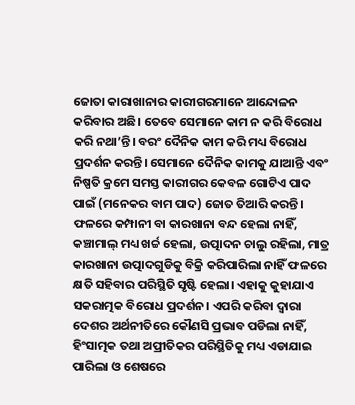ଜୋତା କାରାଖାନାର କାରୀଗରମାନେ ଆନ୍ଦୋଳନ କରିବାର ଅଛି। ତେବେ ସେମାନେ କାମ ନ କରି ବିରୋଧ କରି ନଥା’ନ୍ତି। ବରଂ ଦୈନିକ କାମ କରି ମଧ୍ୟ ବିରୋଧ ପ୍ରଦର୍ଶନ କରନ୍ତି। ସେମାନେ ଦୈନିକ କାମକୁ ଯାଆନ୍ତି ଏବଂ ନିଷ୍ପତି କ୍ରମେ ସମସ୍ତ କାରୀଗର କେବଳ ଗୋଟିଏ ପାଦ ପାଇଁ (ମନେକର ବାମ ପାଦ) ଜୋତ ତିଆରି କରନ୍ତି। ଫଳରେ କମ୍ପାନୀ ବା କାରଖାନା ବନ୍ଦ ହେଲା ନାହିଁ, କଞ୍ଚାମାଲ୍‌ ମଧ୍ୟ ଖର୍ଚ୍ଚ ହେଲା, ଉତ୍ପାଦନ ଚାଲୁ ରହିଲା, ମାତ୍ର କାରଖାନା ଉତ୍ପାଦଗୁଡିକୁ ବିକ୍ରି କରିପାରିଲା ନାହିଁ ଫଳରେ କ୍ଷତି ସହିବାର ପରିସ୍ଥିତି ସୃଷ୍ଟି ହେଲା। ଏହାକୁ କୁହାଯାଏ ସକରାତ୍ମକ ବିରୋଧ ପ୍ରଦର୍ଶନ। ଏପରି କରିବା ଦ୍ୱାରା ଦେଶର ଅର୍ଥନୀତିରେ କୌଣସି ପ୍ରଭାବ ପଡିଲା ନାହିଁ, ହିଂସାତ୍ମକ ତଥା ଅପ୍ରୀତିକର ପରିସ୍ଥିତିକୁ ମଧ୍ୟ ଏଡାଯାଇ ପାରିଲା ଓ ଶେଷରେ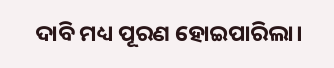ଦାବି ମଧ୍ୟ ପୂରଣ ହୋଇପାରିଲା।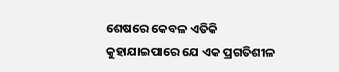ଶେଷରେ କେବଳ ଏତିକି କୁହାଯାଇପାରେ ଯେ ଏକ ପ୍ରଗତିଶୀଳ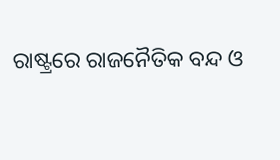ରାଷ୍ଟ୍ରରେ ରାଜନୈତିକ ବନ୍ଦ ଓ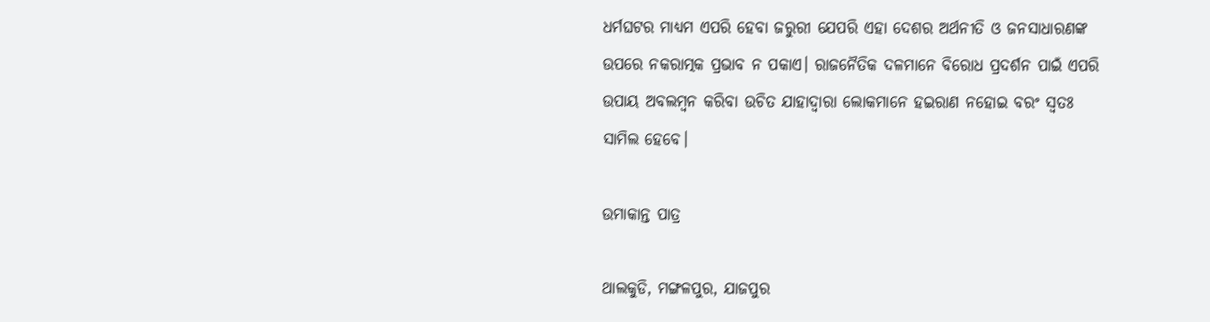ଧର୍ମଘଟର ମାଧ୍ୟମ ଏପରି ହେବା ଜରୁରୀ ଯେପରି ଏହା ଦେଶର ଅର୍ଥନୀତି ଓ ଜନସାଧାରଣଙ୍କ ଉପରେ ନକରାତ୍ମକ ପ୍ରଭାବ ନ ପକାଏ। ରାଜନୈତିକ ଦଳମାନେ ବିରୋଧ ପ୍ରଦର୍ଶନ ପାଇଁ ଏପରି ଉପାୟ ଅବଲମ୍ୱନ କରିବା ଉଚିତ‌ ଯାହାଦ୍ୱାରା ଲୋକମାନେ ହଇରାଣ ନହୋଇ ବରଂ ସ୍ୱତଃ ସାମିଲ‌ ହେବେ।

ଉମାକାନ୍ତ ପାତ୍ର

ଥାଲକୁଡି, ମଙ୍ଗଳପୁର, ଯାଜପୁର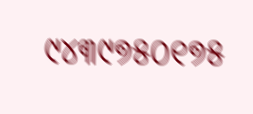୯୪୩୯୭୫୦୧୭୫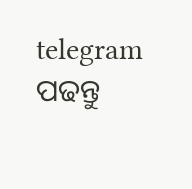telegram ପଢନ୍ତୁ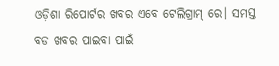ଓଡ଼ିଶା ରିପୋର୍ଟର ଖବର ଏବେ ଟେଲିଗ୍ରାମ୍ ରେ। ସମସ୍ତ ବଡ ଖବର ପାଇବା ପାଇଁ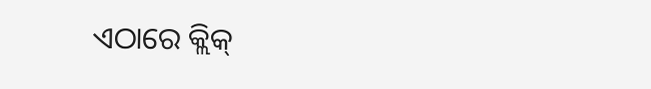ଏଠାରେ କ୍ଲିକ୍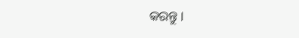କରନ୍ତୁ।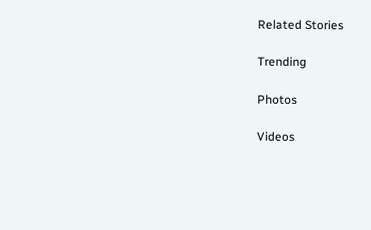Related Stories

Trending

Photos

Videos